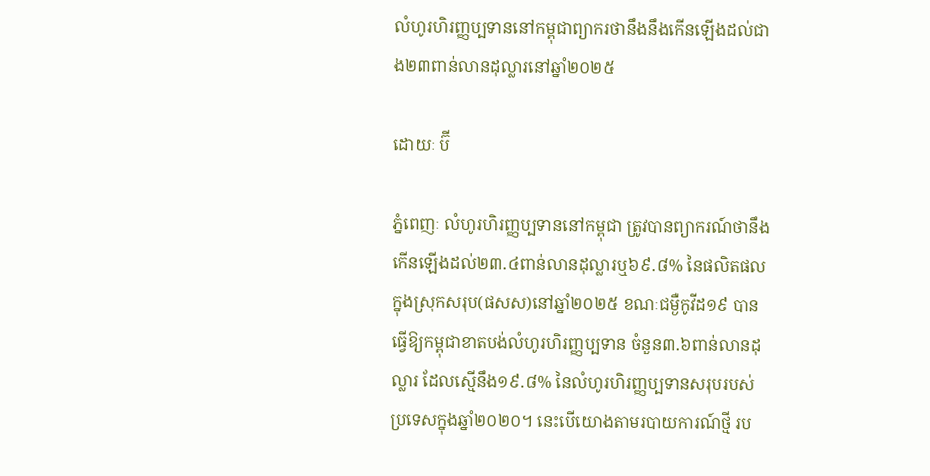លំហូរហិរញ្ញប្បទាននៅកម្ពុជាព្យាករថានឹងនឹងកើនឡើងដល់ជាង២៣ពាន់លានដុល្លារនៅឆ្នាំ២០២៥

ដោយៈ ប៊ី

ភ្នំពេញៈ លំហូរហិរញ្ញប្បទាននៅកម្ពុជា ត្រូវបានព្យាករណ៍ថានឹងកើនឡើងដល់២៣.៤ពាន់លានដុល្លារឬ៦៩.៨% នៃផលិតផលក្នុងស្រុកសរុប(ផសស)នៅឆ្នាំ២០២៥ ខណៈជម្ងឺកូវីដ១៩ បានធ្វើឱ្យកម្ពុជាខាតបង់លំហូរហិរញ្ញប្បទាន ចំនួន៣.៦ពាន់លានដុល្លារ ដែលស្មើនឹង១៩.៨% នៃលំហូរហិរញ្ញប្បទានសរុបរបស់ប្រទេសក្នុងឆ្នាំ២០២០។ នេះបើយោងតាមរបាយការណ៍ថ្មី រប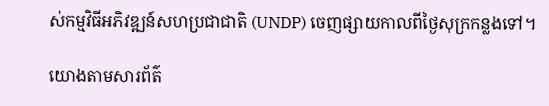ស់កម្មវិធីអភិវឌ្ឍន៍សហប្រជាជាតិ (UNDP) ចេញផ្សាយកាលពីថ្ងៃសុក្រកន្លងទៅ។

យោងតាមសារព័ត៌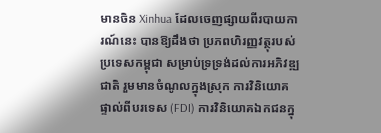មានចិន Xinhua ដែលចេញផ្សាយពីរបាយការណ៍នេះ បានឱ្យដឹងថា ប្រភពហិរញ្ញវត្ថុរបស់ប្រទេសកម្ពុជា សម្រាប់ទ្រទ្រង់ដល់ការអភិវឌ្ឍជាតិ រួមមានចំណូលក្នុងស្រុក ការវិនិយោគផ្ទាល់ពីបរទេស (FDI) ការវិនិយោគឯកជនក្នុ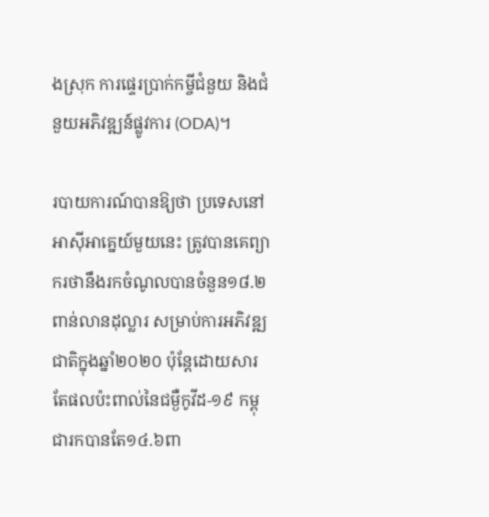ងស្រុក ការផ្ទេរប្រាក់កម្ចីជំនួយ និងជំនួយអភិវឌ្ឍន៍ផ្លូវការ (ODA)។

របាយការណ៍បានឱ្យថា ប្រទេសនៅអាស៊ីអាគ្នេយ៍មួយនេះ ត្រូវបានគេព្យាករថានឹងរកចំណូលបានចំនួន១៨.២ពាន់លានដុល្លារ សម្រាប់ការអភិវឌ្ឍជាតិក្នុងឆ្នាំ២០២០ ប៉ុន្តែដោយសារតែផលប៉ះពាល់នៃជម្ងឺកូវីដ-១៩ កម្ពុជារកបានតែ១៤.៦ពា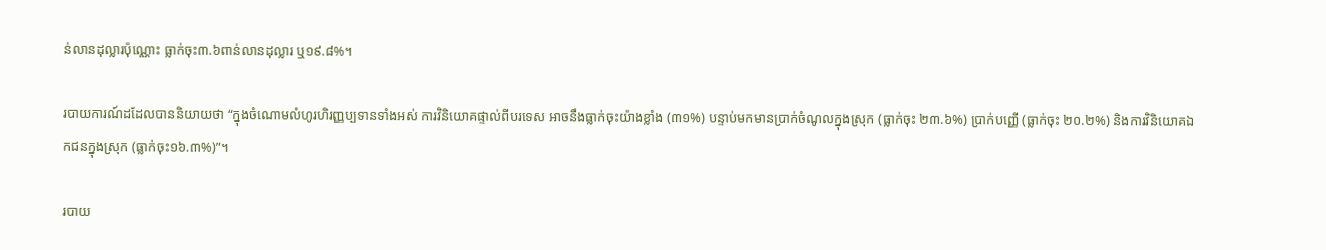ន់លានដុល្លារប៉ុណ្ណោះ ធ្លាក់ចុះ៣.៦ពាន់លានដុល្លារ ឬ១៩.៨%។

របាយការណ៍ដដែលបាននិយាយថា “ក្នុងចំណោមលំហូរហិរញ្ញប្បទានទាំងអស់ ការវិនិយោគផ្ទាល់ពីបរទេស អាចនឹងធ្លាក់ចុះយ៉ាងខ្លាំង (៣១%) បន្ទាប់មកមានប្រាក់ចំណូលក្នុងស្រុក (ធ្លាក់ចុះ ២៣.៦%) ប្រាក់បញ្ញើ (ធ្លាក់ចុះ ២០.២%) និងការវិនិយោគឯកជនក្នុងស្រុក (ធ្លាក់ចុះ១៦.៣%)”។

របាយ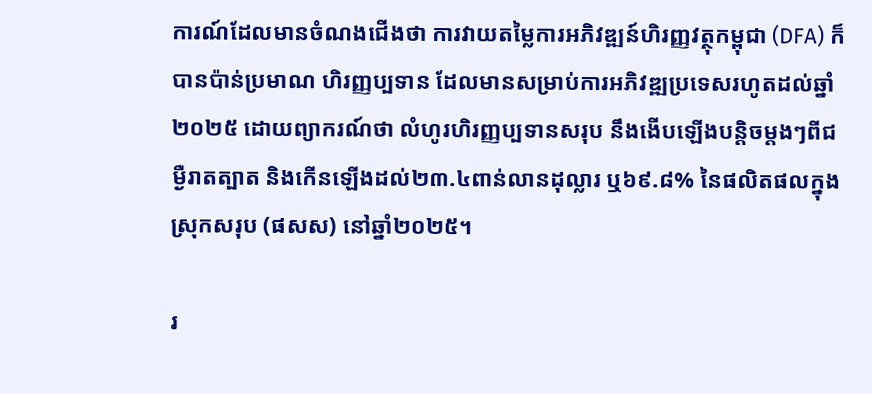ការណ៍ដែលមានចំណងជើងថា ការវាយតម្លៃការអភិវឌ្ឍន៍ហិរញ្ញវត្ថុកម្ពុជា (DFA) ក៏បានប៉ាន់ប្រមាណ ហិរញ្ញប្បទាន ដែលមានសម្រាប់ការអភិវឌ្ឍប្រទេសរហូតដល់ឆ្នាំ២០២៥ ដោយព្យាករណ៍ថា លំហូរហិរញ្ញប្បទានសរុប នឹងងើបឡើងបន្តិចម្តងៗពីជម្ងឺរាតត្បាត និងកើនឡើងដល់២៣.៤ពាន់លានដុល្លារ ឬ៦៩.៨% នៃផលិតផលក្នុងស្រុកសរុប (ផសស) នៅឆ្នាំ២០២៥។

រ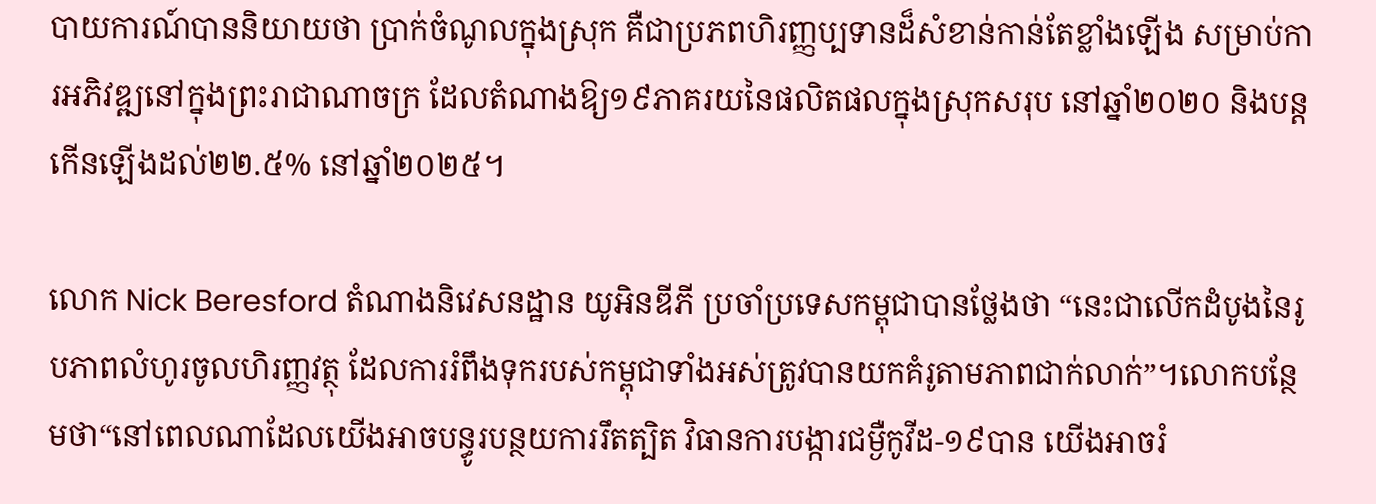បាយការណ៍បាននិយាយថា ប្រាក់ចំណូលក្នុងស្រុក គឺជាប្រភពហិរញ្ញប្បទានដ៏សំខាន់កាន់តែខ្លាំងឡើង សម្រាប់ការអភិវឌ្ឍនៅក្នុងព្រះរាជាណាចក្រ ដែលតំណាងឱ្យ១៩ភាគរយនៃផលិតផលក្នុងស្រុកសរុប នៅឆ្នាំ២០២០ និងបន្តកើនឡើងដល់២២.៥% នៅឆ្នាំ២០២៥។

លោក Nick Beresford តំណាងនិវេសនដ្ឋាន យូអិនឌីភី ប្រចាំប្រទេសកម្ពុជាបានថ្លែងថា “នេះជាលើកដំបូងនៃរូបភាពលំហូរចូលហិរញ្ញវត្ថុ ដែលការរំពឹងទុករបស់កម្ពុជាទាំងអស់ត្រូវបានយកគំរូតាមភាពជាក់លាក់”។លោកបន្ថែមថា“នៅពេលណាដែលយើងអាចបន្ធូរបន្ថយការរឹតត្បិត វិធានការបង្ការជម្ងឺកូវីដ-១៩បាន យើងអាចរំ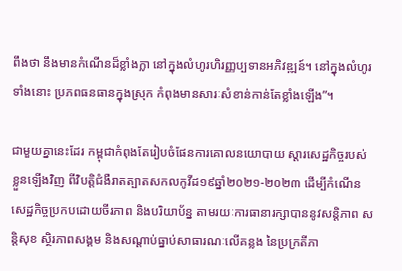ពឹងថា នឹងមានកំណើនដ៏ខ្លាំងក្លា នៅក្នុងលំហូរហិរញ្ញប្បទានអភិវឌ្ឍន៍។ នៅក្នុងលំហូរទាំងនោះ ប្រភពធនធានក្នុងស្រុក កំពុងមានសារៈសំខាន់កាន់តែខ្លាំងឡើង”។

ជាមួយគ្នានេះដែរ កម្ពុជាកំពុងតែរៀបចំផែនការគោលនយោបាយ ស្តារសេដ្ឋកិច្ចរបស់ខ្លួនឡើងវិញ ពីវិបត្តិជំងឺរាតត្បាតសកលកូវីដ១៩ឆ្នាំ២០២១-២០២៣ ដើម្បីកំណើនសេដ្ឋកិច្ចប្រកបដោយចីរភាព និងបរិយាប័ន្ន តាមរយៈការធានារក្សាបាននូវសន្តិភាព សន្តិសុខ ស្ថិរភាពសង្គម និងសណ្តាប់ធ្នាប់សាធារណៈលើគន្លង នៃប្រក្រតីភា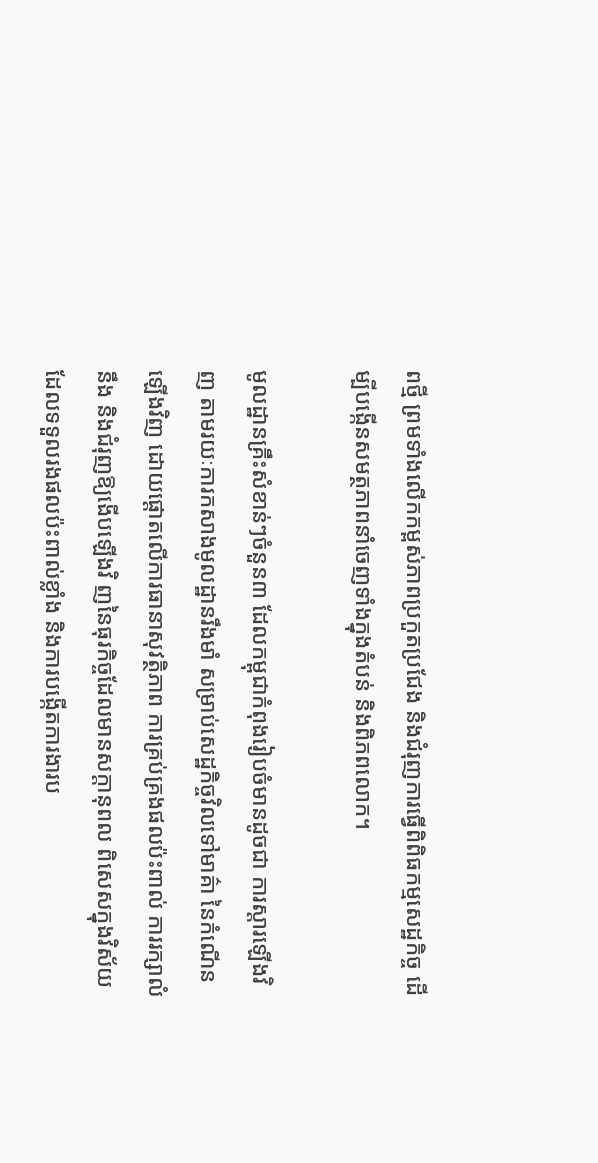ពថ្មី ព្រមទាំងលើកកម្ពស់ភាពប្រកួតប្រជែង និងជំរុញការធ្វើពិពិធកម្មសេដ្ឋកិច្ច ដើម្បីបង្កើនសមត្ថភាពនាំចេញទាំងក្នុងតំបន់ និងពិភពលោក។

មូលដ្ឋានគ្រឹះសំខាន់ៗចំនួន៣ ដែលកម្ពុជាកំពុងរៀបចំមានដូចជា ការស្តារឡើងវិញ តាមរយៈការកសាងមូលដ្ឋានរឹងមាំ សម្រាប់សេដ្ឋកិច្ចវិលទៅមាគ៌ា នៃកំណើនឡើងវិញ ដោយផ្តោតលើការធានាសុវត្ថិភាព ការគ្រប់គ្រងផលប៉ះពាល់ ការរក្សាលំនឹង និងជំរុញឱ្យងើបឡើងវិ ញនៃធុរកិច្ចដែលមានសក្តានុពល ពិសេសក្នុងវិស័យដែលទទួលរងផលប៉ះពាល់ខ្លាំង និងការបង្កើតការងារប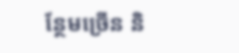ន្ថែមច្រើន និ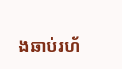ងឆាប់រហ័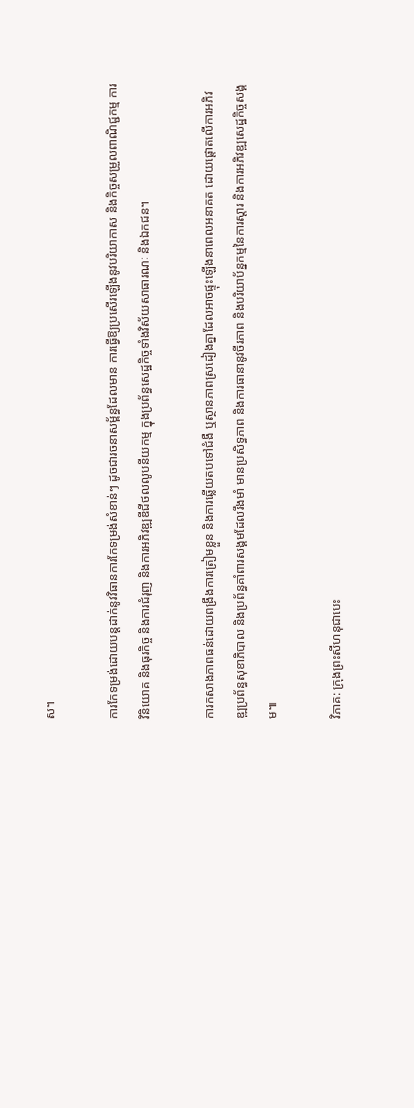ស។

ការកែទម្រង់ដោយបន្តដាក់នូវវិធានការកែទម្រង់សំខាន់ៗ ដូចជារចនាសម្ព័ន្ធដែលមាន ការធ្វើឱ្យប្រសើរឡើងនូវបរិយាកាស និងកិច្ចសម្រួលពាណិជ្ជកម្ម ការវិនិយោគ និងធុរកិច្ច និងការជំរុញ និងការអភិវឌ្ឍឌីជីថលលូបនីយកម្ម ក្នុងប្រព័ន្ធសេដ្ឋកិច្ចទាំងវិស័យសាធារណៈ និងឯកជន។

ការកសាងភាពធន់ដោយពង្រឹងការត្រៀមខ្លួន និងការឆ្លើយតបទៅជំងឺ ឬស្ថានភាពស្រដៀងគ្នាដែលអាចផ្ទុះឡើងនាពេលអនាគត ដោយផ្តោតលើការអភិវឌ្ឍប្រព័ន្ធសុខាភិបាល និងប្រព័ន្ធគាំពារសង្គមដែលរឹងមាំ មានប្រសិទ្ធភាព និងការធានានូវចីរភាព និងបរិយាប័ន្នកម្មនៃការស្តារ និងការអភិវឌ្ឍសេដ្ឋកិច្ចសង្គម៕

វិភាគ: ក្រុងព្រះសីហនុជាបេះ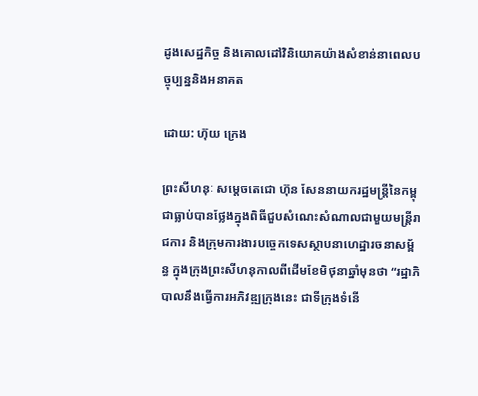ដូងសេដ្ឋកិច្ច និងគោលដៅវិនិយោគយ៉ាងសំខាន់នាពេលបច្ចុប្បន្ននិងអនាគត

ដោយ: ហ៊ុយ ក្រេង

ព្រះសីហនុៈ សម្តេចតេជោ ហ៊ុន សែននាយករដ្ឋមន្រ្តីនៃកម្ពុជាធ្លាប់បានថ្លែងក្នុងពិធីជួបសំណេះសំណាលជាមួយមន្ដ្រីរាជការ និងក្រុមការងារបច្ចេកទេសស្ថាបនាហេដ្ឋារចនាសម្ព័ន្ធ ក្នុងក្រុងព្រះសីហនុកាលពីដើមខែមិថុនាឆ្នាំមុនថា “រដ្ឋាភិបាលនឹងធ្វើការអភិវឌ្ឍក្រុងនេះ ជាទីក្រុងទំនើ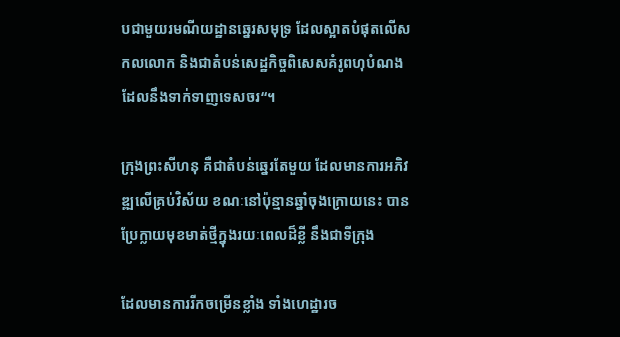បជាមួយរមណីយដ្ឋានឆ្នេរសមុទ្រ ដែលស្អាតបំផុតលើសកលលោក និងជាតំបន់សេដ្ឋកិច្ចពិសេសគំរូពហុបំណងដែលនឹងទាក់ទាញទេសចរ“។

ក្រុងព្រះសីហនុ គឺជាតំបន់ឆ្នេរតែមួយ ដែលមានការអភិវឌ្ឍលើគ្រប់វិស័យ ខណៈនៅប៉ុន្មានឆ្នាំចុងក្រោយនេះ បានប្រែក្លាយមុខមាត់ថ្មីក្នុងរយៈពេលដ៏ខ្លី នឹងជាទីក្រុង

ដែលមានការរីកចម្រើនខ្លាំង ទាំងហេដ្ឋារច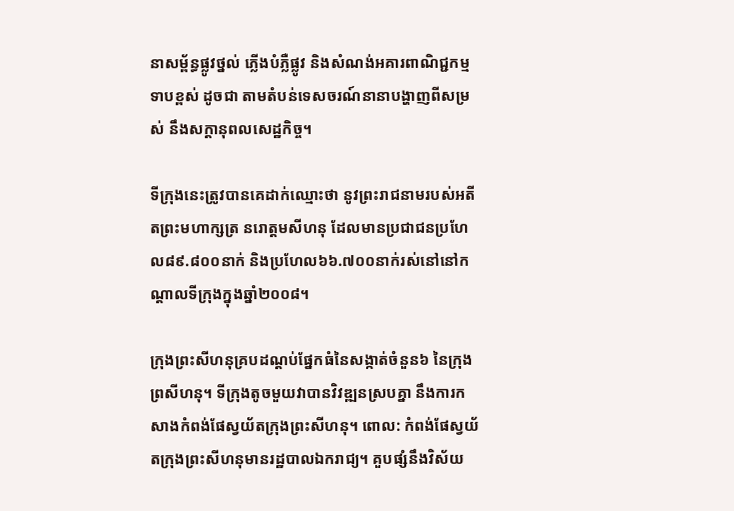នាសម្ព័ន្ធផ្លូវថ្នល់ ភ្លើងបំភ្លឺផ្លូវ និងសំណង់អគារពាណិជ្ជកម្មទាបខ្ពស់ ដូចជា តាមតំបន់ទេសចរណ៍នានាបង្ហាញពីសម្រស់ នឹងសក្តានុពលសេដ្ឋកិច្ច។

ទីក្រុងនេះត្រូវបានគេដាក់ឈ្មោះថា នូវព្រះរាជនាមរបស់អតីតព្រះមហាក្សត្រ នរោត្តមសីហនុ ដែលមានប្រជាជនប្រហែល៨៩.៨០០នាក់ និងប្រហែល៦៦.៧០០នាក់រស់នៅនៅកណ្តាលទីក្រុងក្នុងឆ្នាំ២០០៨។

ក្រុងព្រះសីហនុគ្របដណ្ដប់ផ្នែកធំនៃសង្កាត់ចំនួន៦ នៃក្រុងព្រសីហនុ។ ទីក្រុងតូចមួយវាបានវិវឌ្ឍនស្របគ្នា នឹងការកសាងកំពង់ផែស្វយ័តក្រុងព្រះសីហនុ។ ពោល: កំពង់ផែស្វយ័តក្រុងព្រះសីហនុមានរដ្ឋបាលឯករាជ្យ។ គួបផ្សំនឹងវិស័យ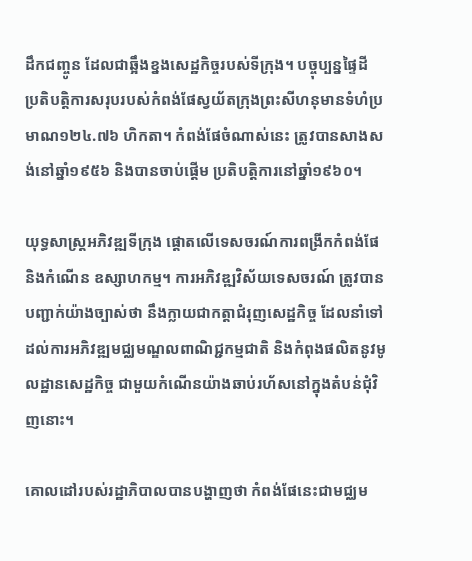ដឹកជញ្ចូន ដែលជាឆ្អឹងខ្នងសេដ្ឋកិច្ចរបស់ទីក្រុង។ បច្ចុប្បន្នផ្ទៃដី ប្រតិបត្តិការសរុបរបស់កំពង់ផែស្វយ័តក្រុងព្រះសីហនុមានទំហំប្រមាណ១២៤.៧៦ ហិកតា។ កំពង់ផែចំណាស់នេះ ត្រូវបានសាងសង់នៅឆ្នាំ១៩៥៦ និងបានចាប់ផ្តើម ប្រតិបត្តិការនៅឆ្នាំ១៩៦០។

យុទ្ធសាស្ត្រអភិវឌ្ឍទីក្រុង ផ្តោតលើទេសចរណ៍ការពង្រីកកំពង់ផែ និងកំណើន ឧស្សាហកម្ម។ ការអភិវឌ្ឍវិស័យទេសចរណ៍ ត្រូវបានបញ្ជាក់យ៉ាងច្បាស់ថា នឹងក្លាយជាកត្តាជំរុញសេដ្ឋកិច្ច ដែលនាំទៅដល់ការអភិវឌ្ឍមជ្ឈមណ្ឌលពាណិជ្ជកម្មជាតិ និងកំពុងផលិតនូវមូលដ្ឋានសេដ្ឋកិច្ច ជាមួយកំណើនយ៉ាងឆាប់រហ័សនៅក្នុងតំបន់ជុំវិញនោះ។

គោលដៅរបស់រដ្ឋាភិបាលបានបង្ហាញថា កំពង់ផែនេះជាមជ្ឈម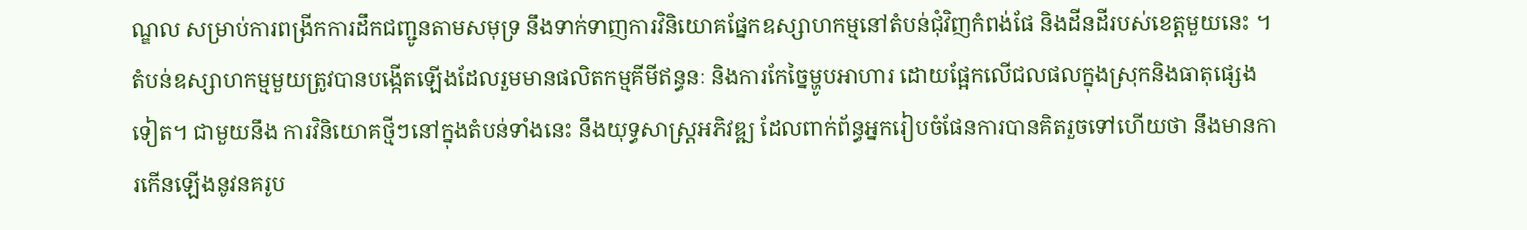ណ្ឌល សម្រាប់ការពង្រីកការដឹកជញ្ជូនតាមសមុទ្រ នឹងទាក់ទាញការវិនិយោគផ្នែកឧស្សាហកម្មនៅតំបន់ជុំវិញកំពង់ផែ និងដីនដីរបស់ខេត្តមួយនេះ ។ តំបន់ឧស្សាហកម្មមួយត្រូវបានបង្កើតឡើងដែលរួមមានផលិតកម្មគីមីឥន្ធនៈ និងការកែច្នៃម្ហូបអាហារ ដោយផ្អែកលើជលផលក្នុងស្រុកនិងធាតុផ្សេងទៀត។ ជាមួយនឹង ការវិនិយោគថ្មីៗនៅក្នុងតំបន់ទាំងនេះ នឹងយុទ្ធសាស្ត្រអភិវឌ្ឍ ដែលពាក់ព័ន្ធអ្នករៀបចំផែនការបានគិតរួចទៅហើយថា នឹងមានការកើនឡើងនូវនគរូប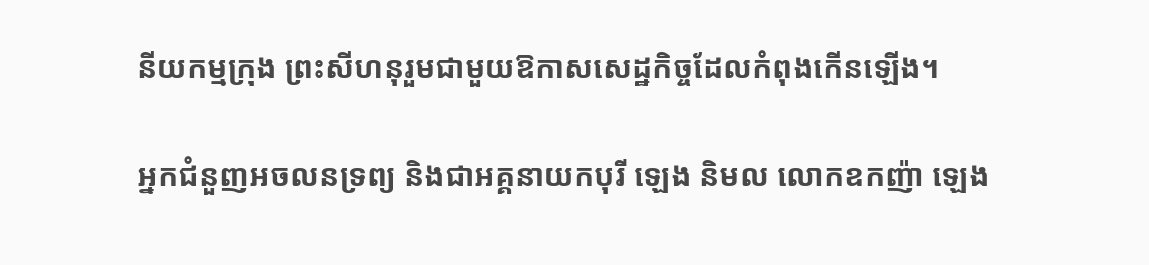នីយកម្មក្រុង ព្រះសីហនុរួមជាមួយឱកាសសេដ្ឋកិច្ចដែលកំពុងកើនឡើង។

អ្នកជំនួញអចលនទ្រព្យ និងជាអគ្គនាយកបុរី ឡេង និមល លោកឧកញ៉ា ឡេង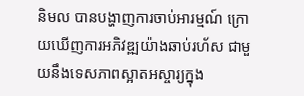និមល បានបង្ហាញការចាប់អារម្មណ៍ ក្រោយឃើញការអភិវឌ្ឍយ៉ាងឆាប់រហ័ស ជាមួយនឹងទេសភាពស្អាតអស្ចារ្យក្នុង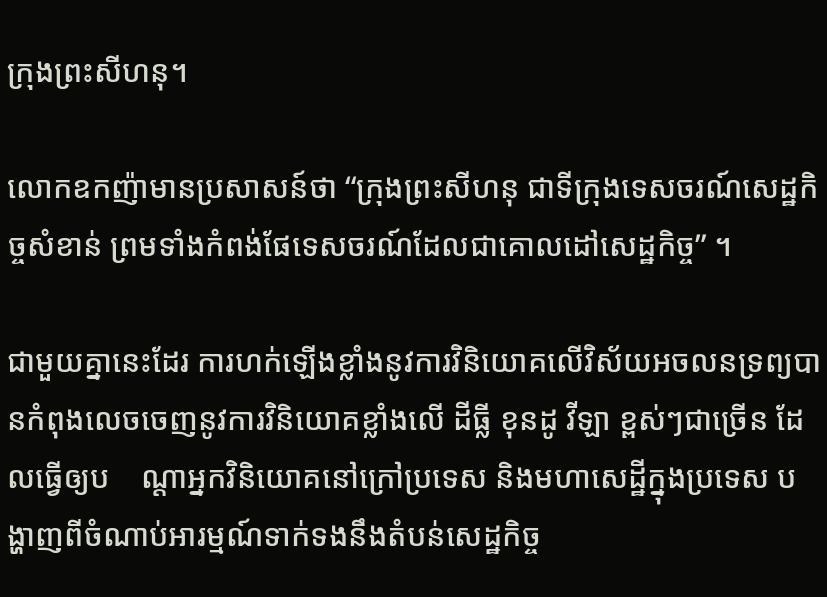ក្រុងព្រះសីហនុ។

លោកឧកញ៉ាមានប្រសាសន៍ថា “ក្រុងព្រះសីហនុ ជាទីក្រុងទេសចរណ៍សេដ្ឋកិច្ចសំខាន់ ព្រមទាំងកំពង់ផែទេសចរណ៍ដែលជាគោលដៅសេដ្ឋកិច្ច” ។

ជាមួយគ្នានេះដែរ ការហក់ឡើងខ្លាំងនូវការវិនិយោគលើវិស័យអចលនទ្រព្យបានកំពុងលេចចេញនូវការវិនិយោគខ្លាំងលើ ដីធ្លី ខុនដូ វីឡា ខ្ពស់ៗជាច្រើន ដែលធ្វើឲ្យប    ណ្តាអ្នកវិនិយោគនៅក្រៅប្រទេស និងមហាសេដ្ឋីក្នុងប្រទេស បង្ហាញពីចំណាប់អារម្មណ៍ទាក់ទងនឹងតំបន់សេដ្ឋកិច្ច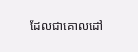ដែលជាគោលដៅ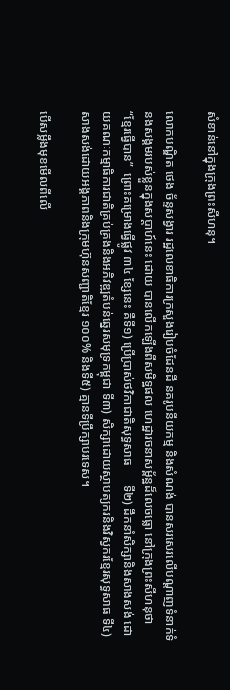សំខាន់នៅក្នុងក្រុងព្រះសីហនុ។

លោកបណ្ឌិត ថេង ច័ន្ទសង្វារ រដ្ឋលេខាធិការក្រសួងរៀបចំដែនដី នគរូបនីយកម្ម និងសំណង់ បានសរសេរលើបណ្តាញទំនាក់ទំនងសង្គមរបស់ខ្លួនក្នុងសប្តាហ៍នេះ ដោយ បានលើកឡើងពីសមិទ្ឋផល ហេដ្ឋារចនាសម្ព័ន្ឋដ៏លេចធ្លោ នៅក្រុងព្រះសីហនុថា         “ខ្មែរធ្វើបាន”  ព្រោះគម្រោងធ្វើផ្លូវ ៣៤ ខ្សែនេះ គឺទី១) ប្រើប្រាស់ថវិកាជាតិសុទ្ធសាធ      ទី២) ដឹកនាំសិក្សានិងសាងសង់ ដោយគណៈកម្មាធិការជាតិគ្រប់គ្រងនិងអភិវឌ្ឍតំបន់ឆ្នេរសមុទ្រកម្ពុជា ទី៣) សិក្សាដោយស្ថាបត្យករនិងវិស្វករខ្មែរសុទ្ធសាធ ទី៤) សាងសង់ដោយអង្គភាពនិងក្រុមហ៊ុនសញ្ជាតិខ្មែរ ១០០% និងទី៥) គ្មានទីប្រឹក្សាបរទេស។

បើសម្លឹងមុខមើលពីលើ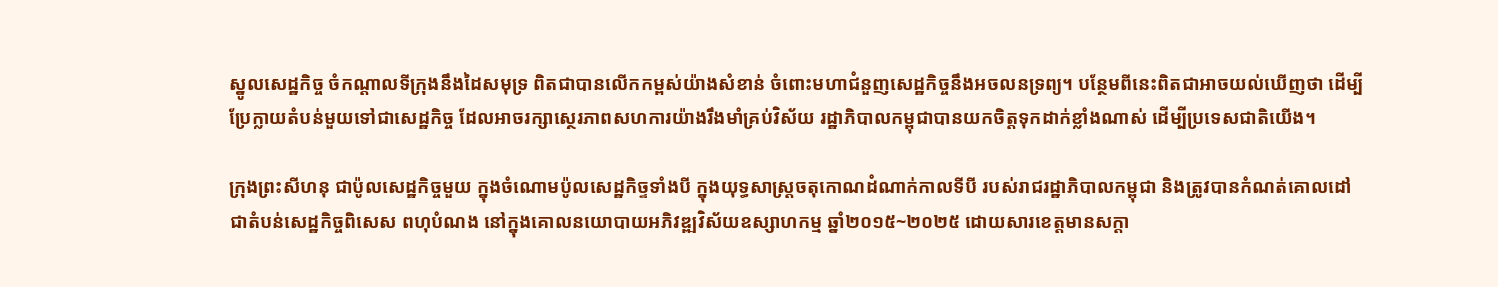ស្នូលសេដ្ឋកិច្ច ចំកណ្តាលទីក្រុងនឹងដៃសមុទ្រ ពិតជាបានលើកកម្ពស់យ៉ាងសំខាន់ ចំពោះមហាជំនួញសេដ្ឋកិច្ចនឹងអចលនទ្រព្យ។ បន្ថែមពីនេះពិតជាអាចយល់ឃើញថា ដើម្បីប្រែក្លាយតំបន់មួយទៅជាសេដ្ឋកិច្ច ដែលអាចរក្សាស្ថេរភាពសហការយ៉ាងរឹងមាំគ្រប់វិស័យ រដ្ឋាភិបាលកម្ពុជាបានយកចិត្តទុកដាក់ខ្លាំងណាស់ ដើម្បីប្រទេសជាតិយើង។

ក្រុងព្រះសីហនុ ជាប៉ូលសេដ្ឋកិច្ចមួយ ក្នុងចំណោមប៉ូលសេដ្ឋកិច្ទទាំងបី ក្នុងយុទ្ធសាស្រ្តចតុកោណដំណាក់កាលទីបី របស់រាជរដ្ឋាភិបាលកម្ពុជា និងត្រូវបានកំណត់គោលដៅ ជាតំបន់សេដ្ឋកិច្ចពិសេស ពហុបំណង នៅក្នុងគោលនយោបាយអភិវឌ្ឍវិស័យឧស្សាហកម្ម ឆ្នាំ២០១៥~២០២៥ ដោយសារខេត្តមានសក្តា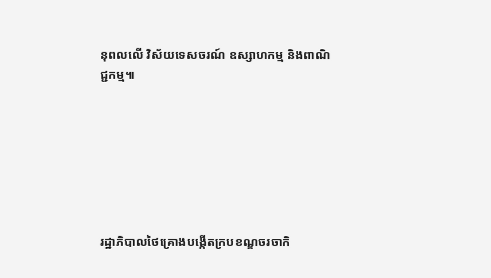នុពលលើ វិស័យទេសចរណ៍ ឧស្សាហកម្ម និងពាណិជ្ជកម្ម៕







រដ្ឋាភិបាលថៃគ្រោងបង្កើតក្របខណ្ឌចរចាកិ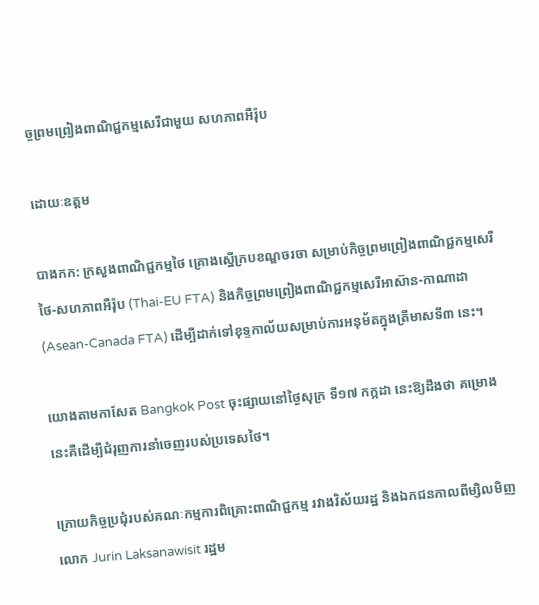ច្ចព្រមព្រៀងពាណិជ្ជកម្មសេរីជាមួយ សហភាពអឺរ៉ុប

ដោយៈឧត្តម

បាងកក: ក្រសួងពាណិជ្ជកម្មថៃ គ្រោងស្នើក្របខណ្ឌចរចា សម្រាប់កិច្ចព្រមព្រៀងពាណិជ្ជកម្មសេរីថៃ-សហភាពអឺរ៉ុប (Thai-EU FTA) និងកិច្ចព្រមព្រៀងពាណិជ្ជកម្មសេរីអាស៊ាន-កាណាដា (Asean-Canada FTA) ដើម្បីដាក់ទៅខុទ្ទកាល័យសម្រាប់ការអនុម័តក្នុងត្រីមាសទី៣ នេះ។

យោងតាមកាសែត Bangkok Post ចុះផ្សាយនៅថ្ងៃសុក្រ ទី១៧ កក្កដា នេះឱ្យដឹងថា គម្រោងនេះគឺដើម្បីជំរុញការនាំចេញរបស់ប្រទេសថៃ។

ក្រោយកិច្ចប្រជុំរបស់គណៈកម្មការពិគ្រោះពាណិជ្ជកម្ម រវាងវិស័យរដ្ឋ និងឯកជនកាលពីម្សិលមិញ លោក Jurin Laksanawisit រដ្ឋម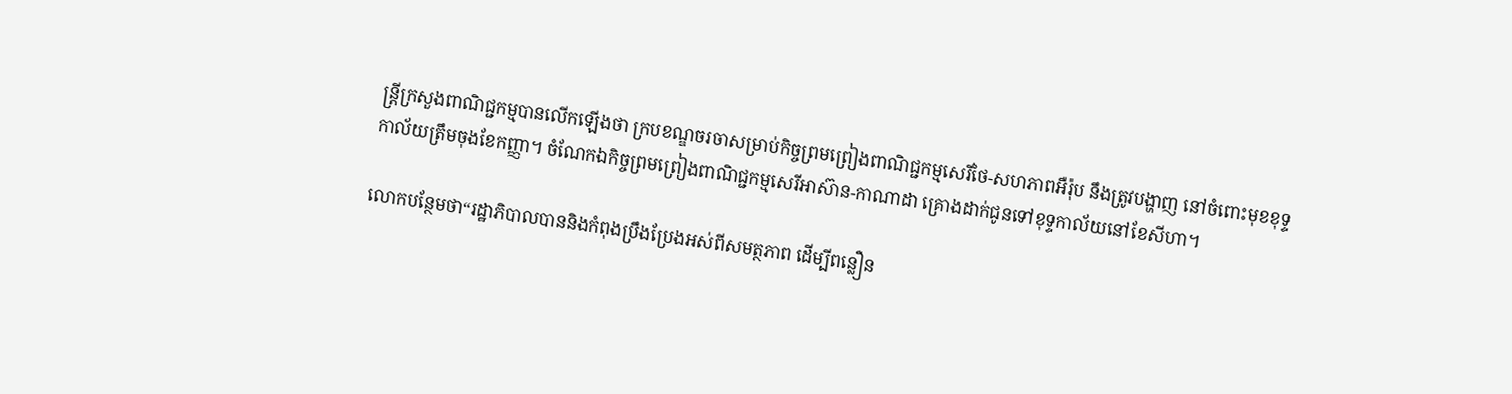ន្រ្តីក្រសួងពាណិជ្ជកម្មបានលើកឡើងថា ក្របខណ្ឌចរចាសម្រាប់កិច្ចព្រមព្រៀងពាណិជ្ជកម្មសេរីថៃ-សហភាពអឺរ៉ុប នឹងត្រូវបង្ហាញ នៅចំពោះមុខខុទ្ទកាល័យត្រឹមចុងខែកញ្ញា។ ចំណែកឯកិច្ចព្រមព្រៀងពាណិជ្ជកម្មសេរីអាស៊ាន-កាណាដា គ្រោងដាក់ជូនទៅខុទ្ទកាល័យនៅខែសីហា។

លោកបន្ថែមថា“រដ្ឋាភិបាលបាននិងកំពុងប្រឹងប្រែងអស់ពីសមត្ថភាព ដើម្បីពន្លឿន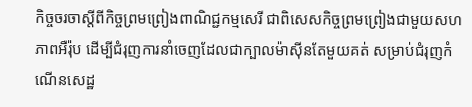កិច្ចចរចាស្តីពីកិច្ចព្រមព្រៀងពាណិជ្ជកម្មសេរី ជាពិសេសកិច្ចព្រមព្រៀងជាមួយសហភាពអឺរ៉ុប ដើម្បីជំរុញការនាំចេញដែលជាក្បាលម៉ាស៊ីនតែមួយគត់ សម្រាប់ជំរុញកំណើនសេដ្ឋ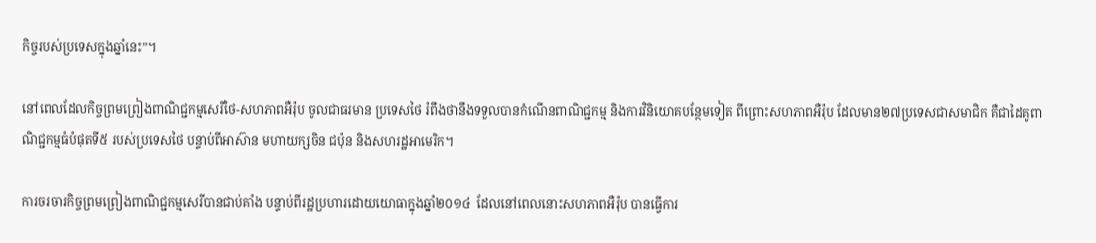កិច្ចរបស់ប្រទេសក្នុងឆ្នាំនេះ”។

នៅពេលដែលកិច្ចព្រមព្រៀងពាណិជ្ជកម្មសេរីថៃ-សហភាពអឺរ៉ុប ចូលជាធរមាន ប្រទេសថៃ រំពឹងថានឹងទទួលបានកំណើនពាណិជ្ជកម្ម និងការវិនិយោគបន្ថែមទៀត ពីព្រោះសហភាពអឺរ៉ុប ដែលមាន២៧ប្រទេសជាសមាជិក គឺជាដៃគូពាណិជ្ជកម្មធំបំផុតទី៥ របស់ប្រទេសថៃ បន្ទាប់ពីអាស៊ាន មហាយក្សចិន ជប៉ុន និងសហរដ្ឋអាមេរិក។

ការចរចារកិច្ចព្រមព្រៀងពាណិជ្ជកម្មសេរីបានជាប់គាំង បន្ទាប់ពីរដ្ឋប្រហារដោយយោធាក្នុងឆ្នាំ២០១៤  ដែលនៅពេលនោះសហភាពអឺរ៉ុប បានធ្វើការ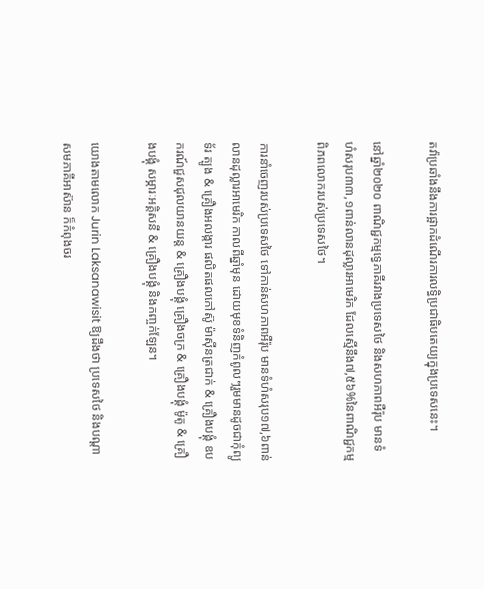តវ៉ាប្រឆាំងនឹងការផ្អាកដំណើរការលទ្ធិប្រជាធិបតេយ្យក្នុងប្រទេសនេះ។

នៅឆ្នាំ២០២០ ពាណិជ្ជកម្មទ្វេភាគីរវាងប្រទេសថៃ និងសហភាពអឺរ៉ុប មានទំហំសរុប៣៣,១ពាន់លានដុល្លារអាមេរិក ដែលស្មើនឹង៧,៥៦%នៃពាណិជ្ជកម្មពិភពលោករបស់ប្រទេសថៃ។

ការនាំចេញរបស់ប្រទេសថៃ ទៅកាន់សហភាពអឺរ៉ុប មានទំហំសរុប១៧,៦ពាន់លានដុល្លារអាមេរិក កាលពីឆ្នាំមុន ដោយមុខទំនិញកំពូលៗរួមមានដូចជាកុំព្យូទ័រ ត្បូង & គ្រឿងអលង្ការ ផលិតផលកៅស៊ូ ម៉ាស៊ីនត្រជាក់ & គ្រឿងបង្គុំ ឧបករណ៍ជួសជុលយានយន្ត & គ្រឿងបង្គុំ គ្រឿងចក្រ & គ្រឿងបង្គុំ ម៉ូតូ & គ្រឿងបង្គុំ សម្ភារៈអគ្គិសនី & គ្រឿងបង្គុំ និងកញ្ចក់ឡែន។

យោងតាមលោក Jurin Laksanawisit ឱ្យដឹងថា ប្រទេសថៃ និងបណ្ដាសមភាគីអាស៊ាន ក៏កំពុងចរ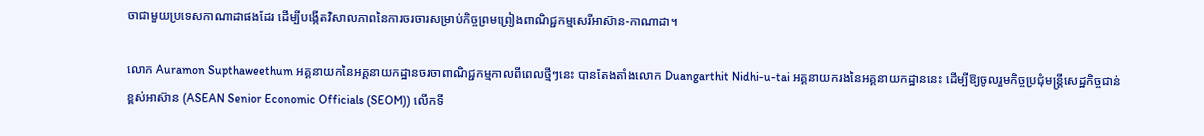ចាជាមួយប្រទេសកាណាដាផងដែរ ដើម្បីបង្កើតវិសាលភាពនៃការចរចារសម្រាប់កិច្ចព្រមព្រៀងពាណិជ្ជកម្មសេរីអាស៊ាន-កាណាដា។

លោក Auramon Supthaweethum អគ្គនាយកនៃអគ្គនាយកដ្ឋានចរចាពាណិជ្ជកម្មកាលពីពេលថ្មីៗនេះ បានតែងតាំងលោក Duangarthit Nidhi-u-tai អគ្គនាយករងនៃអគ្គនាយកដ្ឋាននេះ ដើម្បីឱ្យចូលរួមកិច្ចប្រជុំមន្ត្រីសេដ្ឋកិច្ចជាន់ខ្ពស់អាស៊ាន (ASEAN Senior Economic Officials (SEOM)) លើកទី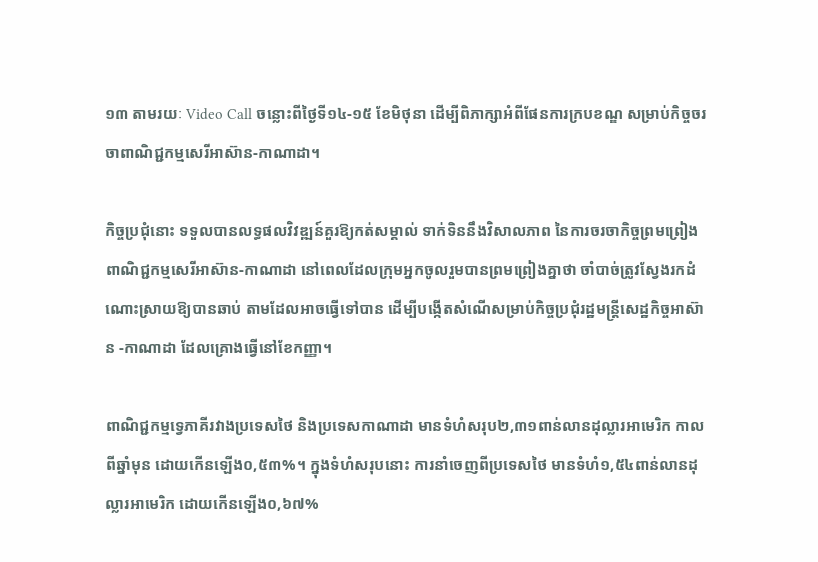១៣ តាមរយៈ Video Call ចន្លោះពីថ្ងៃទី១៤-១៥ ខែមិថុនា ដើម្បីពិភាក្សាអំពីផែនការក្របខណ្ឌ សម្រាប់កិច្ចចរចាពាណិជ្ជកម្មសេរីអាស៊ាន-កាណាដា។

កិច្ចប្រជុំនោះ ទទួលបានលទ្ធផលវិវឌ្ឍន៍គួរឱ្យកត់សម្គាល់ ទាក់ទិននឹងវិសាលភាព នៃការចរចាកិច្ចព្រមព្រៀង ពាណិជ្ជកម្មសេរីអាស៊ាន-កាណាដា នៅពេលដែលក្រុមអ្នកចូលរួមបានព្រមព្រៀងគ្នាថា ចាំបាច់ត្រូវស្វែងរកដំណោះស្រាយឱ្យបានឆាប់ តាមដែលអាចធ្វើទៅបាន ដើម្បីបង្កើតសំណើសម្រាប់កិច្ចប្រជុំរដ្ឋមន្រ្តីសេដ្ឋកិច្ចអាស៊ាន -កាណាដា ដែលគ្រោងធ្វើនៅខែកញ្ញា។

ពាណិជ្ជកម្មទ្វេភាគីរវាងប្រទេសថៃ និងប្រទេសកាណាដា មានទំហំសរុប២,៣១ពាន់លានដុល្លារអាមេរិក កាលពីឆ្នាំមុន ដោយកើនឡើង០,៥៣%។ ក្នុងទំហំសរុបនោះ ការនាំចេញពីប្រទេសថៃ មានទំហំ១,៥៤ពាន់លានដុល្លារអាមេរិក ដោយកើនឡើង០,៦៧%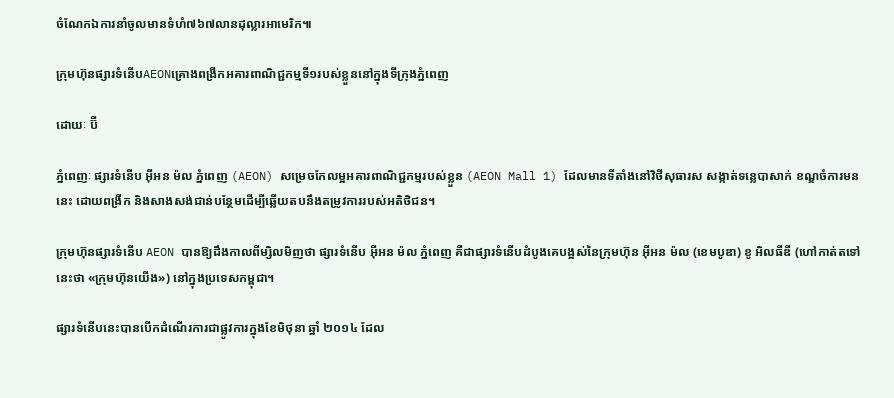ចំណែកឯការនាំចូលមានទំហំ៧៦៧លានដុល្លារអាមេរិក៕

ក្រុមហ៊ុនផ្សារទំនើបAEONគ្រោងពង្រីកអគារពាណិជ្ជកម្មទី១របស់ខ្លួននៅក្នុងទីក្រុងភ្នំពេញ

ដោយៈ ប៊ី

ភ្នំពេញៈ ផ្សារទំនើប អ៊ីអន ម៉ល ភ្នំពេញ (AEON) សម្រេចកែលម្អអគារពាណិជ្ជកម្មរបស់ខ្លួន (AEON Mall 1) ដែលមានទីតាំងនៅវិថីសុធារស សង្កាត់ទន្លេបាសាក់ ខណ្ឌចំការមននេះ ដោយពង្រីក និងសាងសង់ជាន់បន្ថែមដើម្បីឆ្លើយតបនឹងតម្រូវការរបស់អតិថិជន។

ក្រុមហ៊ុនផ្សារទំនើប AEON បានឱ្យដឹងកាលពីម្សិលមិញថា ផ្សារទំនើប អ៊ីអន ម៉ល ភ្នំពេញ គឺជាផ្សារទំនើបដំបូងគេបង្អស់នៃក្រុមហ៊ុន អ៊ីអន ម៉ល (ខេមបូឌា) ខូ អិលធីឌី (ហៅកាត់តទៅនេះថា «ក្រុមហ៊ុនយើង») នៅក្នុងប្រទេសកម្ពុជា។

ផ្សារទំនើបនេះបានបើកដំណើរការជាផ្លូវការក្នុងខែមិថុនា ឆ្នាំ ២០១៤ ដែល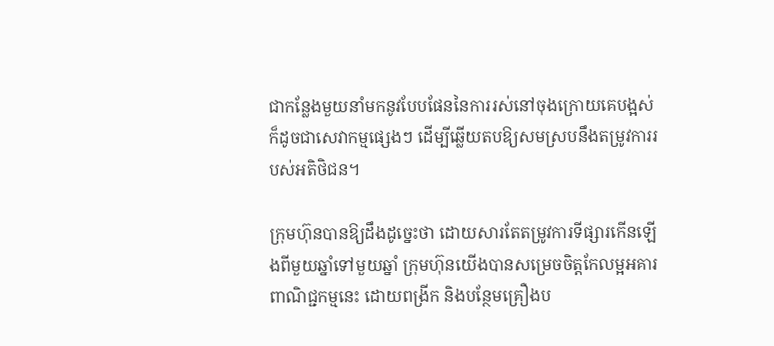ជាកន្លែងមួយនាំមកនូវបែបផែននៃការរស់នៅចុងក្រោយគេបង្អស់ ក៏ដូចជាសេវាកម្មផ្សេងៗ ដើម្បីឆ្លើយតបឱ្យសមស្របនឹងតម្រូវការរបស់អតិថិជន។

ក្រុមហ៊ុនបានឱ្យដឹងដូច្នេះថា ដោយសារតែតម្រូវការទីផ្សារកើនឡើងពីមួយឆ្នាំទៅមួយឆ្នាំ ក្រុមហ៊ុនយើងបានសម្រេចចិត្តកែលម្អអគារពាណិជ្ជកម្មនេះ ដោយពង្រីក និងបន្ថែមគ្រឿងប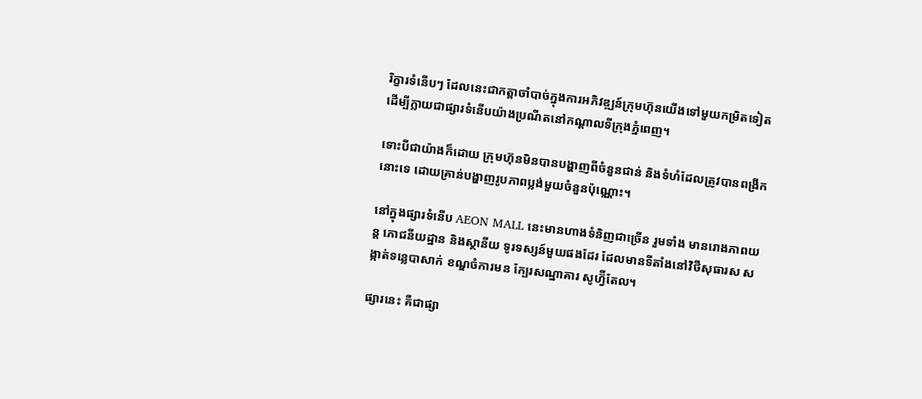រិក្ខារទំនើបៗ ដែលនេះជាកត្តាចាំបាច់ក្នុងការអភិវឌ្ឍន៍ក្រុមហ៊ុនយើងទៅមួយកម្រិតទៀត ដើម្បីក្លាយជាផ្សារទំនើបយ៉ាងប្រណីតនៅកណ្ដាលទីក្រុងភ្នំពេញ។

ទោះបីជាយ៉ាងក៏ដោយ ក្រុមហ៊ុនមិនបានបង្ហាញពីចំនួនជាន់ និងទំហំដែលត្រូវបានពង្រីកនោះទេ ដោយគ្រាន់បង្ហាញរូបភាពប្លង់មួយចំនួនប៉ុណ្ណោះ។

នៅក្នុងផ្សារទំនើប AEON MALL នេះមានហាងទំនិញជាច្រើន រួមទាំង មានរោងភាពយន្ដ ភោជនីយដ្ឋាន និងស្ថានីយ ទូរទស្សន៍មួយផងដែរ ដែលមានទីតាំងនៅវិថីសុធារស សង្កាត់ទន្លេបាសាក់ ខណ្ឌចំការមន ក្បែរសណ្ឋាគារ សូហ្វ៊ីតែល។

ផ្សារនេះ គឺជាផ្សា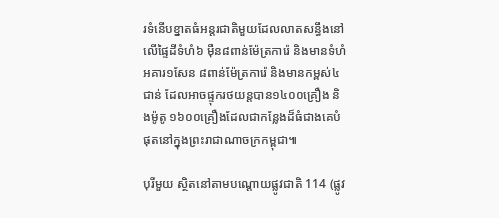រទំនើបខ្នាតធំអន្ដរជាតិមួយដែលលាតសន្ធឹងនៅលើផ្ទៃដីទំហំ៦ ម៉ឺន៨ពាន់ម៉ែត្រការ៉េ និងមានទំហំអគារ១សែន ៨ពាន់ម៉ែត្រការ៉េ និងមានកម្ពស់៤ជាន់ ដែលអាចផ្ទុករថយន្ដបាន១៤០០គ្រឿង និងម៉ូតូ ១៦០០គ្រឿងដែលជាកន្លែងដ៏ធំជាងគេបំផុតនៅក្នុងព្រះរាជាណាចក្រកម្ពុជា៕

បុរីមួយ ស្ថិតនៅតាមបណ្តោយផ្លូវជាតិ 114 (ផ្លូវ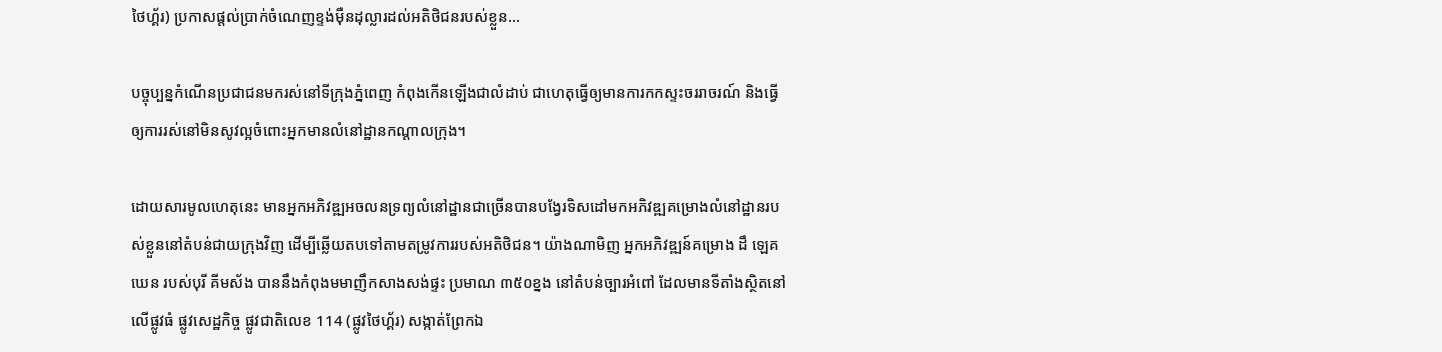ថៃហ្គ័រ) ប្រកាសផ្តល់ប្រាក់ចំណេញខ្ទង់ម៉ឺនដុល្លារដល់អតិថិជនរបស់ខ្លួន…

បច្ចុប្បន្នកំណើនប្រជាជនមករស់នៅទីក្រុងភ្នំពេញ កំពុងកើនឡើងជាលំដាប់ ជាហេតុធ្វើឲ្យមានការកកស្ទះចររាចរណ៍ និងធ្វើឲ្យការរស់នៅមិនសូវល្អចំពោះអ្នកមានលំនៅដ្ឋានកណ្តាលក្រុង។

ដោយសារមូលហេតុនេះ មានអ្នកអភិវឌ្ឍអចលនទ្រព្យលំនៅដ្ឋានជាច្រើនបានបង្វែរទិសដៅមកអភិវឌ្ឍគម្រោងលំនៅដ្ឋានរបស់ខ្លួននៅតំបន់ជាយក្រុងវិញ ដើម្បីឆ្លើយតបទៅតាមតម្រូវការរបស់អតិថិជន។ យ៉ាងណាមិញ អ្នកអភិវឌ្ឍន៍គម្រោង ដឹ ឡេគឃេន របស់បុរី គីមស័ង បាននឹងកំពុងមមាញឹកសាងសង់ផ្ទះ ប្រមាណ ៣៥០ខ្នង នៅតំបន់ច្បារអំពៅ ដែលមានទីតាំងស្ថិតនៅលើផ្លូវធំ ផ្លូវសេដ្ឋកិច្ច ផ្លូវជាតិលេខ 114 (ផ្លូវថៃហ្គ័រ) សង្កាត់ព្រែកឯ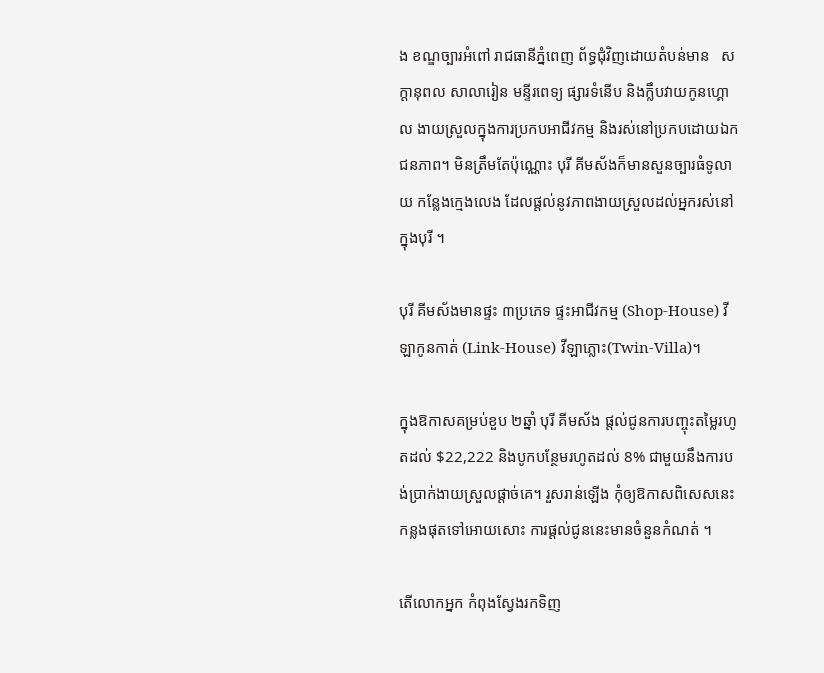ង ខណ្ឌច្បារអំពៅ រាជធានីភ្នំពេញ ព័ទ្ធជុំវិញដោយតំបន់មាន   សក្តានុពល សាលារៀន មន្ទីរពេទ្យ ផ្សារទំនើប និងក្លឹបវាយកូនហ្គោល ងាយស្រួលក្នុងការប្រកបអាជីវកម្ម និងរស់នៅប្រកបដោយឯកជនភាព។ មិនត្រឹមតែប៉ុណ្ណោះ បុរី គីមស័ងក៏មានសួនច្បារធំទូលាយ កន្លែងក្មេងលេង ដែលផ្តល់នូវភាពងាយស្រួលដល់អ្នករស់នៅក្នុងបុរី ។

បុរី គីមស័ងមានផ្ទះ ៣ប្រភេទ ផ្ទះអាជីវកម្ម (Shop-House) វីឡាកូនកាត់ (Link-House) វីឡាភ្លោះ(Twin-Villa)។

ក្នុងឱកាសគម្រប់ខួប ២ឆ្នាំ បុរី គីមស័ង ផ្តល់ជូនការបញ្ចុះតម្លៃរហូតដល់ $22,222 និងបូកបន្ថែមរហូតដល់ 8% ជាមួយនឹងការបង់ប្រាក់ងាយស្រួលផ្តាច់គេ។ រួសរាន់ឡើង កុំឲ្យឱកាសពិសេសនេះកន្លងផុតទៅអោយសោះ ការផ្តល់ជូននេះមានចំនួនកំណត់ ។

តើលោកអ្នក កំពុងស្វែងរកទិញ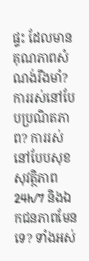ផ្ទះ ដែលមានគុណភាពសំណង់រឹងមាំ? ការរស់នៅបែបប្រណិតភាព? ការរស់នៅបែបសុខសុវត្ថិភាព 24h/7 និងឯកជនភាពមែនទេ? ទាំងអស់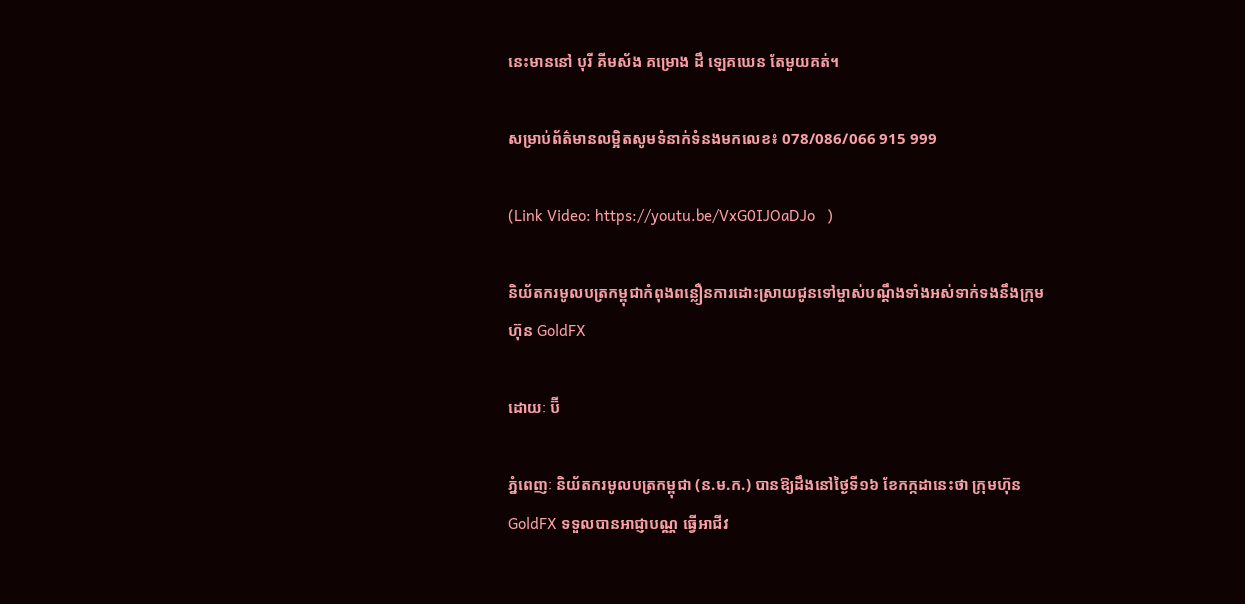នេះមាននៅ បុរី គីមស័ង គម្រោង ដឹ ឡេគឃេន តែមួយគត់។

សម្រាប់ព័ត៌មានលម្អិតសូមទំនាក់ទំនងមកលេខ៖ 078/086/066 915 999

(Link Video: https://youtu.be/VxG0IJOaDJo   )

និយ័តករមូលបត្រកម្ពុជាកំពុងពន្លឿនការដោះស្រាយជូនទៅម្ចាស់បណ្តឹងទាំងអស់ទាក់ទងនឹងក្រុមហ៊ុន GoldFX

ដោយៈ ប៊ី

ភ្នំពេញៈ និយ័តករមូលបត្រកម្ពុជា (ន.ម.ក.) បានឱ្យដឹងនៅថ្ងៃទី១៦ ខែកក្កដានេះថា ក្រុមហ៊ុន GoldFX ទទួលបានអាជ្ញាបណ្ណ ធ្វើអាជីវ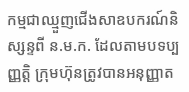កម្មជាឈ្មួញជើងសាឧបករណ៍និស្សន្ទពី ន.ម.ក. ដែលតាមបទប្បញ្ញត្តិ ក្រុមហ៊ុនត្រូវបានអនុញ្ញាត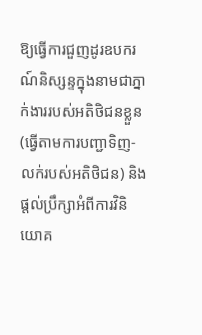ឱ្យធ្វើការជួញដូរឧបករណ៍និស្សន្ទក្នុងនាមជាភ្នាក់ងាររបស់អតិថិជនខ្លួន (ធ្វើតាមការបញ្ជាទិញ-លក់របស់អតិថិជន) និងផ្តល់ប្រឹក្សាអំពីការវិនិយោគ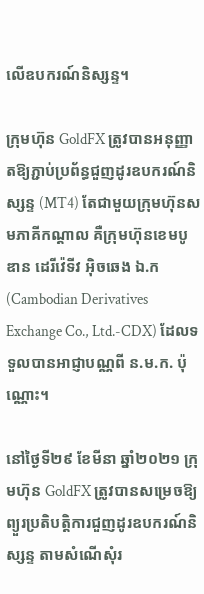លើឧបករណ៍និស្សន្ទ។

ក្រុមហ៊ុន GoldFX ត្រូវបានអនុញ្ញាតឱ្យភ្ជាប់ប្រព័ន្ធជួញដូរឧបករណ៍និស្សន្ទ (MT4) តែជាមួយក្រុមហ៊ុនសមភាគីកណ្តាល គឺក្រុមហ៊ុនខេមបូឌាន ដេរីវ៉េទីវ អ៊ិចឆេង ឯ.ក (Cambodian Derivatives Exchange Co., Ltd.-CDX) ដែលទទួលបានអាជ្ញាបណ្ណពី ន.ម.ក. ប៉ុណ្ណោះ។

នៅថ្ងៃទី២៩ ខែមីនា ឆ្នាំ២០២១ ក្រុមហ៊ុន GoldFX ត្រូវបានសម្រេចឱ្យព្យួរប្រតិបត្តិការជួញដូរឧបករណ៍និស្សន្ទ តាមសំណើសុំរ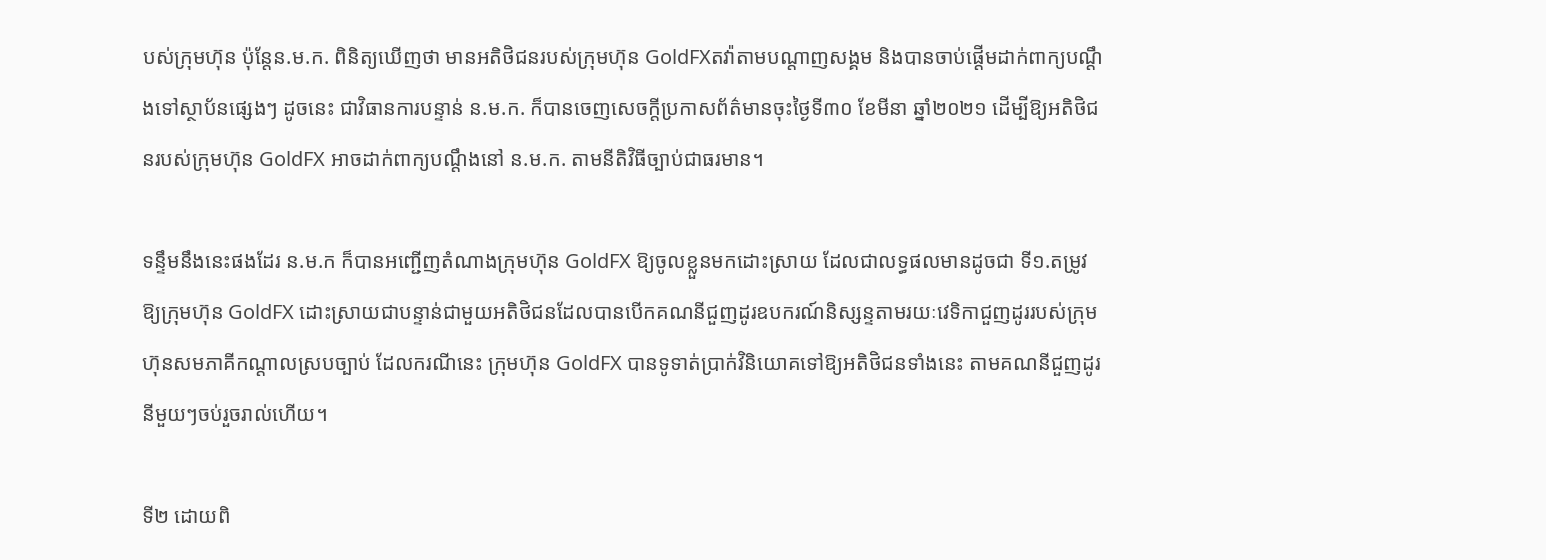បស់ក្រុមហ៊ុន ប៉ុន្តែន.ម.ក. ពិនិត្យឃើញថា មានអតិថិជនរបស់ក្រុមហ៊ុន GoldFXតវ៉ាតាមបណ្តាញសង្គម និងបានចាប់ផ្តើមដាក់ពាក្យបណ្តឹងទៅស្ថាប័នផ្សេងៗ ដូចនេះ ជាវិធានការបន្ទាន់ ន.ម.ក. ក៏បានចេញសេចក្តីប្រកាសព័ត៌មានចុះថ្ងៃទី៣០ ខែមីនា ឆ្នាំ២០២១ ដើម្បីឱ្យអតិថិជនរបស់ក្រុមហ៊ុន GoldFX អាចដាក់ពាក្យបណ្តឹងនៅ ន.ម.ក. តាមនីតិវិធីច្បាប់ជាធរមាន។

ទន្ទឹមនឹងនេះផងដែរ ន.ម.ក ក៏បានអញ្ជើញតំណាងក្រុមហ៊ុន GoldFX ឱ្យចូលខ្លួនមកដោះស្រាយ ដែលជាលទ្ធផលមានដូចជា ទី១.តម្រូវឱ្យក្រុមហ៊ុន GoldFX ដោះស្រាយជាបន្ទាន់ជាមួយអតិថិជនដែលបានបើកគណនីជួញដូរឧបករណ៍និស្សន្ទតាមរយៈវេទិកាជួញដូររបស់ក្រុមហ៊ុនសមភាគីកណ្តាលស្របច្បាប់ ដែលករណីនេះ ក្រុមហ៊ុន GoldFX បានទូទាត់ប្រាក់វិនិយោគទៅឱ្យអតិថិជនទាំងនេះ តាមគណនីជួញដូរនីមួយៗចប់រួចរាល់ហើយ។

ទី២ ដោយពិ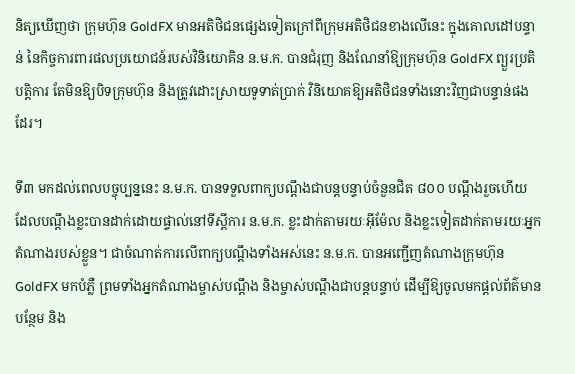និត្យឃើញថា ក្រុមហ៊ុន GoldFX មានអតិថិជនផ្សេងទៀតក្រៅពីក្រុមអតិថិជនខាងលើនេះ ក្នុងគោលដៅបន្ទាន់ នៃកិច្ចការពារផលប្រយោជន៍របស់វិនិយោគិន ន.ម.ក. បានជំរុញ និងណែនាំឱ្យក្រុមហ៊ុន GoldFX ព្យួរប្រតិបត្តិការ តែមិនឱ្យបិទក្រុមហ៊ុន និងត្រូវដោះស្រាយទូទាត់ប្រាក់ វិនិយោគឱ្យអតិថិជនទាំងនោះវិញជាបន្ទាន់ផងដែរ។

ទី៣ មកដល់ពេលបច្ចុប្បន្ននេះ ន.ម.ក. បានទទួលពាក្យបណ្តឹងជាបន្តបន្ទាប់ចំនួនជិត ៨០០ បណ្តឹងរួចហើយ ដែលបណ្តឹងខ្លះបានដាក់ដោយផ្ទាល់នៅទីស្តីការ ន.ម.ក. ខ្លះដាក់តាមរយៈអ៊ីម៉ែល និងខ្លះទៀតដាក់តាមរយៈអ្នកតំណាងរបស់ខ្លួន។ ជាចំណាត់ការលើពាក្យបណ្តឹងទាំងអស់នេះ ន.ម.ក. បានអញ្ជើញតំណាងក្រុមហ៊ុន GoldFX មកបំភ្លឺ ព្រមទាំងអ្នកតំណាងម្ចាស់បណ្តឹង និងម្ចាស់បណ្តឹងជាបន្តបន្ទាប់ ដើម្បីឱ្យចូលមកផ្តល់ព័ត៌មានបន្ថែម និង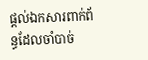ផ្តល់ឯកសារពាក់ព័ន្ធដែលចាំបាច់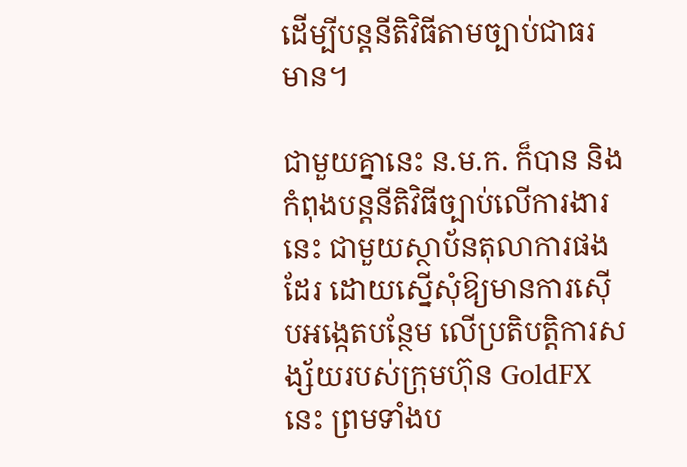ដើម្បីបន្តនីតិវិធីតាមច្បាប់ជាធរមាន។

ជាមួយគ្នានេះ ន.ម.ក. ក៏បាន និងកំពុងបន្តនីតិវិធីច្បាប់លើការងារនេះ ជាមួយស្ថាប័នតុលាការផងដែរ ដោយស្នើសុំឱ្យមានការស៊ើបអង្កេតបន្ថែម លើប្រតិបត្តិការសង្ស័យរបស់ក្រុមហ៊ុន GoldFX នេះ ព្រមទាំងប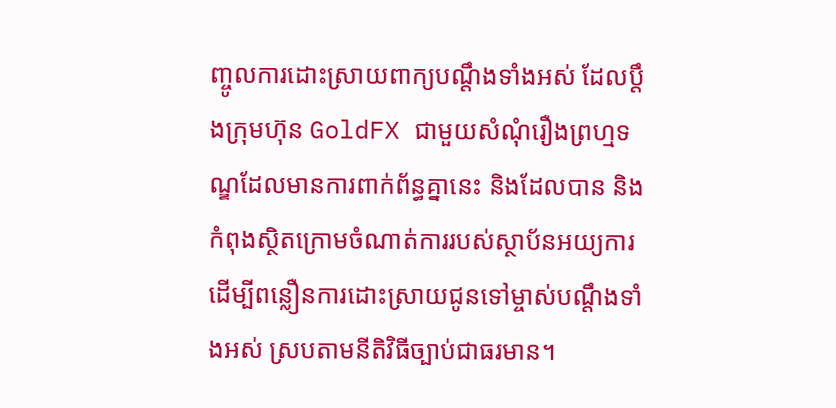ញ្ចូលការដោះស្រាយពាក្យបណ្តឹងទាំងអស់ ដែលប្តឹងក្រុមហ៊ុន GoldFX ជាមួយសំណុំរឿងព្រហ្មទណ្ឌដែលមានការពាក់ព័ន្ធគ្នានេះ និងដែលបាន និងកំពុងស្ថិតក្រោមចំណាត់ការរបស់ស្ថាប័នអយ្យការ ដើម្បីពន្លឿនការដោះស្រាយជូនទៅម្ចាស់បណ្តឹងទាំងអស់ ស្របតាមនីតិវិធីច្បាប់ជាធរមាន។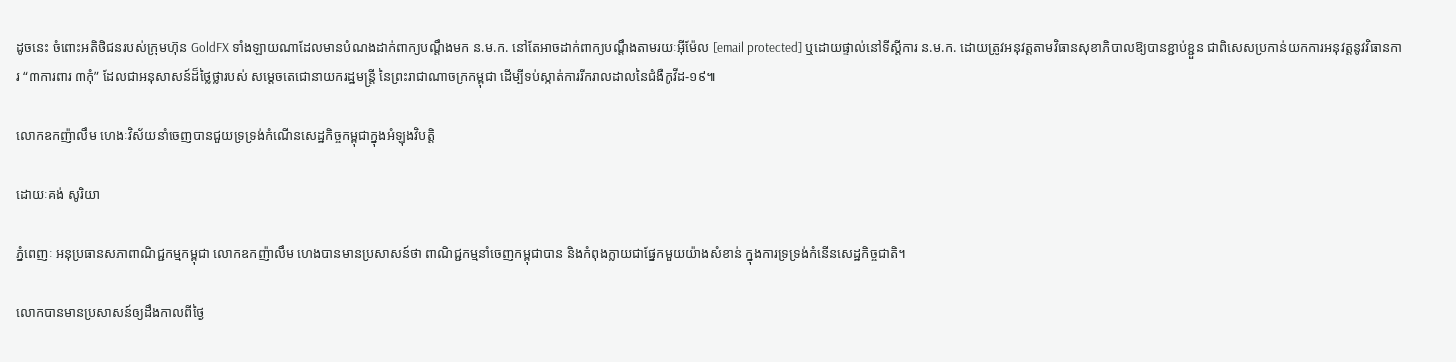ដូចនេះ ចំពោះអតិថិជនរបស់ក្រុមហ៊ុន GoldFX ទាំងឡាយណាដែលមានបំណងដាក់ពាក្យបណ្តឹងមក ន.ម.ក. នៅតែអាចដាក់ពាក្យបណ្តឹងតាមរយៈអ៊ីម៉ែល [email protected] ឬដោយផ្ទាល់នៅទីស្តីការ ន.ម.ក. ដោយត្រូវអនុវត្តតាមវិធានសុខាភិបាលឱ្យបានខ្ជាប់ខ្ជួន ជាពិសេសប្រកាន់យកការអនុវត្តនូវវិធានការ “៣ការពារ ៣កុំ” ដែលជាអនុសាសន៍ដ៏ថ្លៃថ្លារបស់ សម្តេចតេជោនាយករដ្ឋមន្ត្រី នៃព្រះរាជាណាចក្រកម្ពុជា ដើម្បីទប់ស្កាត់ការរីករាលដាលនៃជំងឺកូវីដ-១៩៕

លោកឧកញ៉ាលឹម ហេងៈវិស័យនាំចេញបានជួយទ្រទ្រង់កំណើនសេដ្ឋកិច្ចកម្ពុជាក្នុងអំឡុងវិបត្តិ

ដោយៈគង់ សូរិយា

ភ្នំពេញៈ អនុប្រធានសភាពាណិជ្ជកម្មកម្ពុជា លោកឧកញ៉ាលឹម ហេងបានមានប្រសាសន៍ថា ពាណិជ្ជកម្មនាំចេញកម្ពុជាបាន និងកំពុងក្លាយជាផ្នែកមួយយ៉ាងសំខាន់ ក្នុងការទ្រទ្រង់កំនើនសេដ្ឋកិច្ចជាតិ។

លោកបានមានប្រសាសន៍ឲ្យដឹងកាលពីថ្ងៃ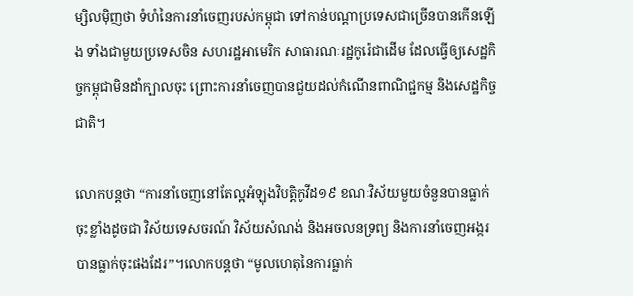ម្សិលម៉ិញថា ទំហំនៃការនាំចេញរបស់កម្ពុជា ទៅកាន់បណ្តាប្រទេសជាច្រើនបានកើនឡើង ទាំងជាមួយប្រទេសចិន សហរដ្ឋអាមេរិក សាធារណៈរដ្ឋកូរ៉េជាដើម ដែលធ្វើឲ្យសេដ្ឋកិច្ចកម្ពុជាមិនដាំក្បាលចុះ ព្រោះការនាំចេញបានជួយដល់កំណើនពាណិជ្ជកម្ម និងសេដ្ឋកិច្ចជាតិ។

លោកបន្តថា “ការនាំចេញនៅតែល្អអំឡុងវិបត្តិកូវីដ១៩ ខណៈវិស័យមួយចំនួនបានធ្លាក់ចុះខ្លាំងដូចជា វិស័យទេសចរណ៍ វិស័យសំណង់ និងអចលនទ្រព្យ និងការនាំចេញអង្ករបានធ្លាក់ចុះផងដែរ”។លោកបន្តថា “មូលហេតុនៃការធ្លាក់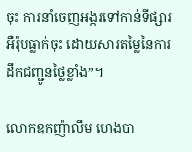ចុះ ការនាំចេញអង្ករទៅកាន់ទីផ្សារអឺរ៉ុបធ្លាក់ចុះ ដោយសារតម្លៃនៃការដឹកជញ្ជូនថ្លៃខ្លាំង”។

លោកឧកញ៉ាលឹម ហេងបា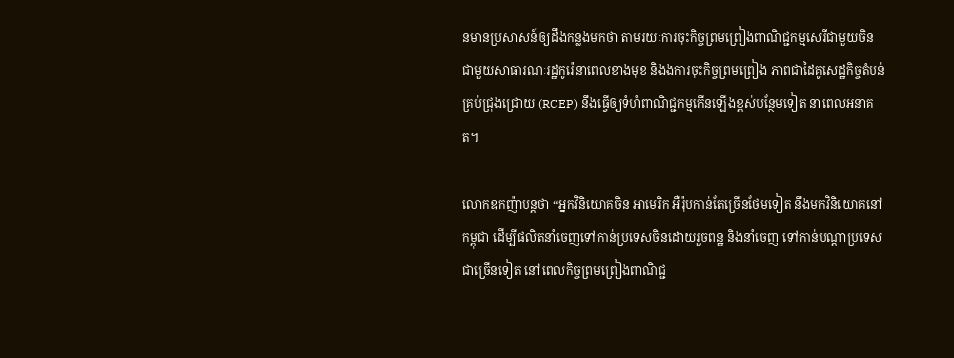នមានប្រសាសន៍ឲ្យដឹងកន្លងមកថា តាមរយៈការចុះកិច្ចព្រមព្រៀងពាណិជ្ជកម្មសេរីជាមួយចិន ជាមួយសាធារណៈរដ្ឋកូរ៉េនាពេលខាងមុខ និងងការចុះកិច្ចព្រមព្រៀង ភាពជាដៃគូសេដ្ឋកិច្ចតំបន់គ្រប់ជ្រុងជ្រោយ (RCEP) នឹងធ្វើឲ្យទំហំពាណិជ្ជកម្មកើនឡើងខ្ពស់បន្ថែមទៀត នាពេលអនាគត។

លោកឧកញ៉ាបន្តថា “អ្នកវិនិយោគចិន អាមេរិក អឺរ៉ុបកាន់តែច្រើនថែមទៀត នឹងមកវិនិយោគនៅកម្ពុជា ដើម្បីផលិតនាំចេញទៅកាន់ប្រទេសចិនដោយរួចពន្ឋ និងនាំចេញ ទៅកាន់បណ្តាប្រទេសជាច្រើនទៀត នៅពេលកិច្ចព្រមព្រៀងពាណិជ្ជ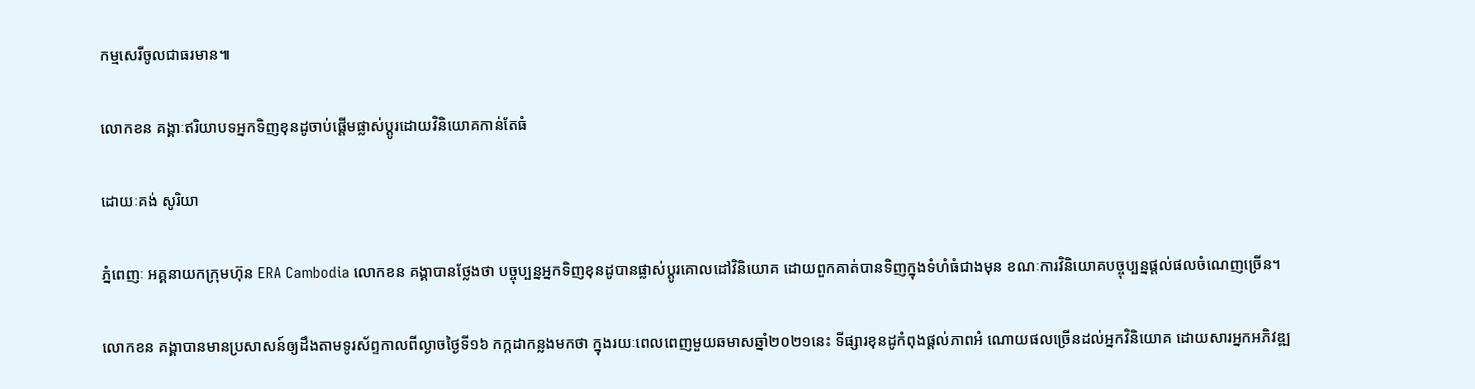កម្មសេរីចូលជាធរមាន៕

លោកខន គង្គាៈឥរិយាបទអ្នកទិញខុនដូចាប់ផ្តើមផ្លាស់ប្តូរដោយវិនិយោគកាន់តែធំ

ដោយៈគង់ សូរិយា

ភ្នំពេញៈ អគ្គនាយកក្រុមហ៊ុន ERA Cambodia លោកខន គង្គាបានថ្លែងថា បច្ចុប្បន្នអ្នកទិញខុនដូបានផ្លាស់ប្តូរគោលដៅវិនិយោគ ដោយពួកគាត់បានទិញក្នុងទំហំធំជាងមុន ខណៈការវិនិយោគបច្ចុប្បន្នផ្តល់ផលចំណេញច្រើន។

លោកខន គង្គាបានមានប្រសាសន៍ឲ្យដឹងតាមទូរស័ព្ទកាលពីល្ងាចថ្ងៃទី១៦ កក្កដាកន្លងមកថា ក្នុងរយៈពេលពេញមួយឆមាសឆ្នាំ២០២១នេះ ទីផ្សារខុនដូកំពុងផ្តល់ភាពអំ ណោយផលច្រើនដល់អ្នកវិនិយោគ ដោយសារអ្នកអភិវឌ្ឍ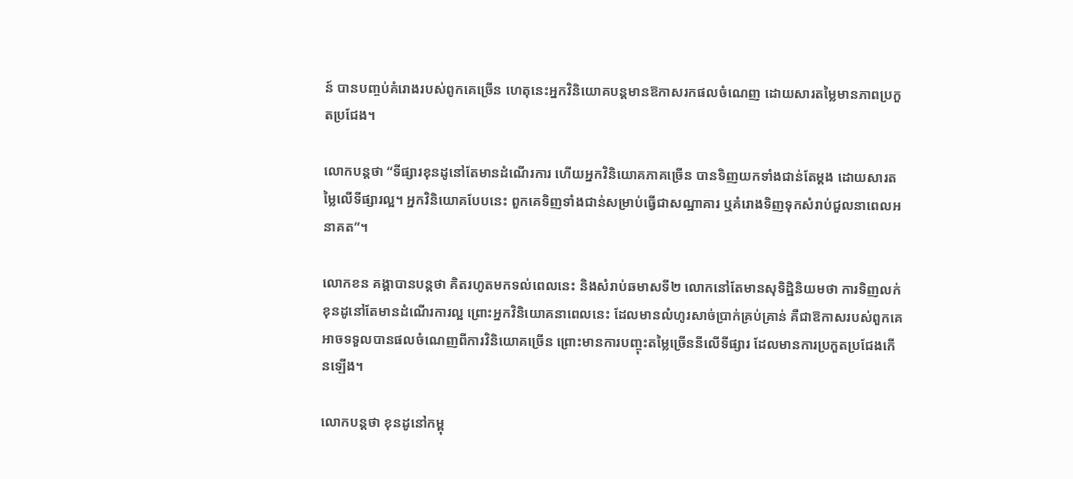ន៍ បានបញ្ចប់គំរោងរបស់ពូកគេច្រើន ហេតុនេះអ្នកវិនិយោគបន្តមានឱកាសរកផលចំណេញ ដោយសារតម្លៃមានភាពប្រកួតប្រជែង។

លោកបន្តថា “ទីផ្សារខុនដូនៅតែមានដំណើរការ ហើយអ្នកវិនិយោគភាគច្រើន បានទិញយកទាំងជាន់តែម្តង ដោយសារតម្លៃលើទីផ្សារល្អ។ អ្នកវិនិយោគបែបនេះ ពួកគេទិញទាំងជាន់សម្រាប់ធ្វើជាសណ្ឋាគារ ឬគំរោងទិញទុកសំរាប់ជួលនាពេលអនាគត”។

លោកខន គង្គាបានបន្តថា គិតរហូតមកទល់ពេលនេះ និងសំរាប់ឆមាសទី២ លោកនៅតែមានសុទិដ្ឋិនិយមថា ការទិញលក់ខុនដូនៅតែមានដំណើរការល្អ ព្រោះអ្នកវិនិយោគនាពេលនេះ ដែលមានលំហូរសាច់ប្រាក់គ្រប់គ្រាន់ គឺជាឱកាសរបស់ពួកគេអាចទទួលបានផលចំណេញពីការវិនិយោគច្រើន ព្រោះមានការបញ្ចុះតម្លៃច្រើននីលើទីផ្សារ ដែលមានការប្រកួតប្រជែងកើនឡើង។

លោកបន្តថា ខុនដូនៅកម្ពុ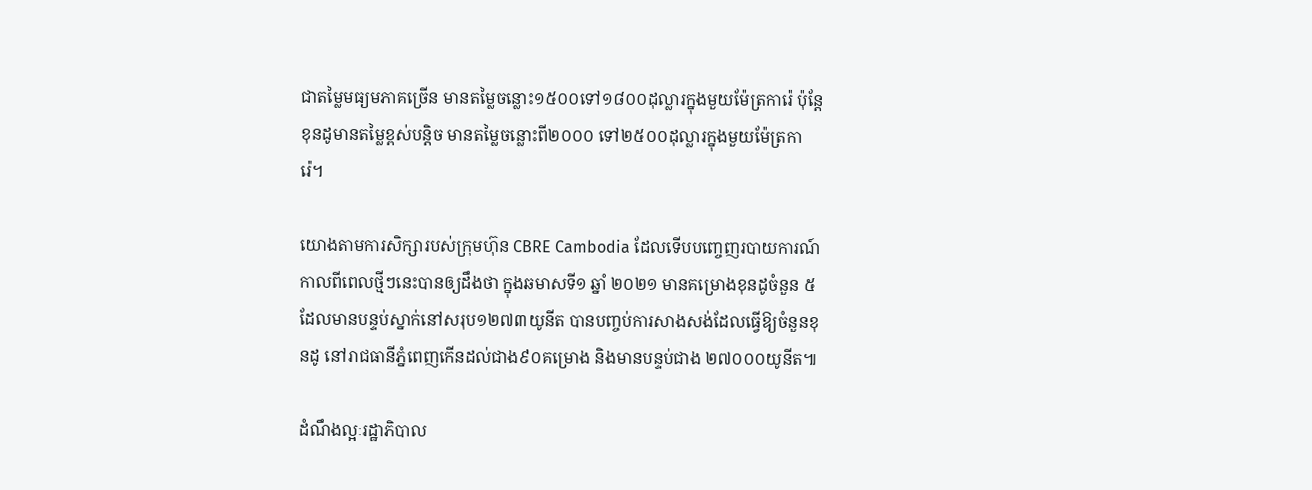ជាតម្លៃមធ្យមភាគច្រើន មានតម្លៃចន្លោះ១៥០០ទៅ១៨០០ដុល្លារក្នុងមួយម៉ែត្រការ៉េ ប៉ុន្តែខុនដូមានតម្លៃខ្ពស់បន្តិច មានតម្លៃចន្លោះពី២០០០ ទៅ២៥០០ដុល្លារក្នុងមួយម៉ែត្រការ៉េ។

យោងតាមការសិក្សារបស់ក្រុមហ៊ុន CBRE Cambodia ដែលទើបបញ្ចេញរបាយការណ៍កាលពីពេលថ្មីៗនេះបានឲ្យដឹងថា ក្នុងឆមាសទី១ ឆ្នាំ ២០២១ មានគម្រោងខុនដូចំនួន ៥ ដែលមានបន្ទប់ស្នាក់នៅសរុប១២៧៣យូនីត បានបញ្ចប់ការសាងសង់ដែលធ្វើឱ្យចំនួនខុនដូ នៅរាជធានីភ្នំពេញកើនដល់ជាង៩០គម្រោង និងមានបន្ទប់ជាង ២៧០០០យូនីត៕

ដំណឹងល្អៈរដ្ឋាភិបាល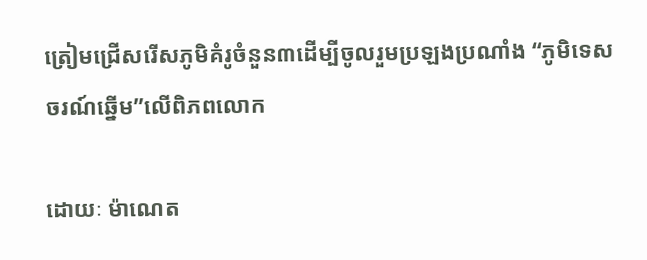ត្រៀមជ្រើសរើសភូមិគំរូចំនួន៣ដើម្បីចូលរួមប្រឡងប្រណាំង “ភូមិទេសចរណ៍ឆ្នើម”លើពិភពលោក

ដោយៈ ម៉ាណេត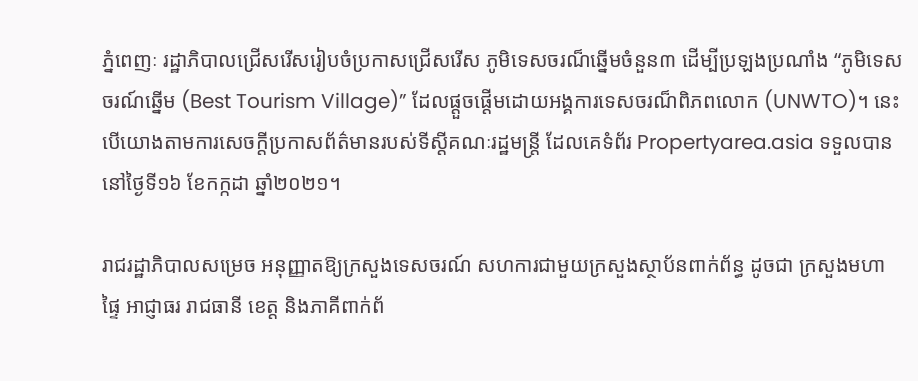ភ្នំពេញៈ រដ្ឋាភិបាលជ្រើសរើសរៀបចំប្រកាសជ្រើសរើស ភូមិទេសចរណ៏ឆ្នើមចំនួន៣ ដើម្បីប្រឡងប្រណាំង “ភូមិទេសចរណ៍ឆ្នើម (Best Tourism Village)” ដែលផ្តួចផ្តើមដោយអង្គការទេសចរណ៏ពិភពលោក (UNWTO)។ នេះបើយោងតាមការសេចក្តីប្រកាសព័ត៌មានរបស់ទីស្តីគណៈរដ្ឋមន្ត្រី ដែលគេទំព័រ Propertyarea.asia ទទួលបាននៅថ្ងៃទី១៦ ខែកក្កដា ឆ្នាំ២០២១។

រាជរដ្ឋាភិបាលសម្រេច អនុញ្ញាតឱ្យក្រសួងទេសចរណ៍ សហការជាមួយក្រសួងស្ថាប័នពាក់ព័ន្ធ ដូចជា ក្រសួងមហាផ្ទៃ អាជ្ញាធរ រាជធានី ខេត្ត និងភាគីពាក់ព័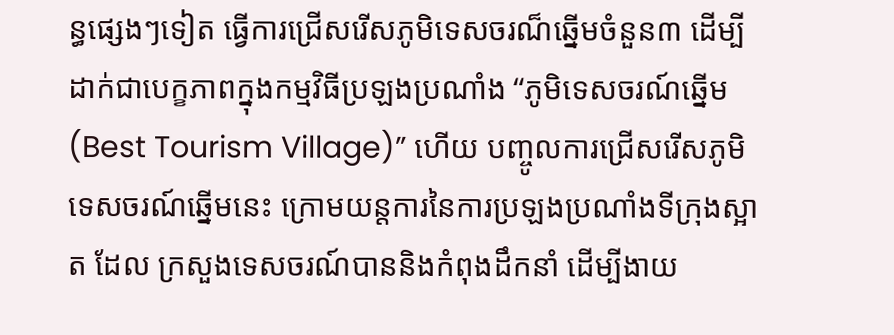ន្ធផ្សេងៗទៀត ធ្វើការជ្រើសរើសភូមិទេសចរណ៏ឆ្នើមចំនួន៣ ដើម្បីដាក់ជាបេក្ខភាពក្នុងកម្មវិធីប្រឡងប្រណាំង “ភូមិទេសចរណ៍ឆ្នើម (Best Tourism Village)” ហើយ បញ្ចូលការជ្រើសរើសភូមិទេសចរណ៍ឆ្នើមនេះ ក្រោមយន្តការនៃការប្រឡងប្រណាំងទីក្រុងស្អាត ដែល ក្រសួងទេសចរណ៍បាននិងកំពុងដឹកនាំ ដើម្បីងាយ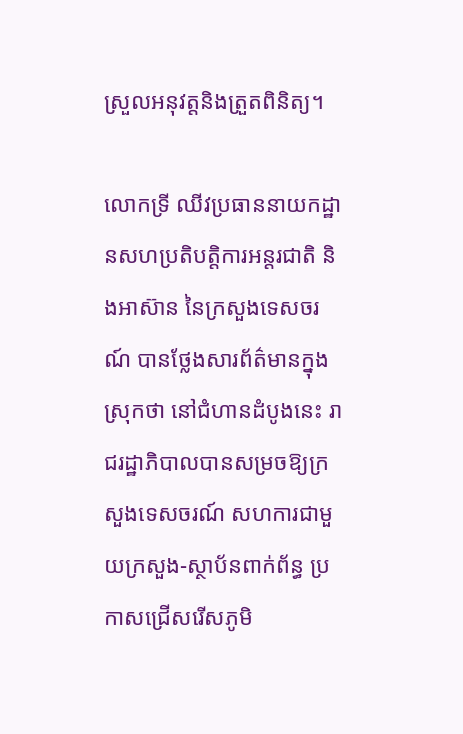ស្រួលអនុវត្តនិងត្រួតពិនិត្យ។

លោកទ្រី ឈីវប្រធាននាយកដ្ឋានសហប្រតិបត្តិការអន្តរជាតិ និងអាស៊ាន នៃក្រសួងទេសចរណ៍ បានថ្លែងសារព័ត៌មានក្នុងស្រុកថា នៅជំហានដំបូងនេះ រាជរដ្ឋាភិបាលបានសម្រចឱ្យក្រសួងទេសចរណ៍ សហការជាមួយក្រសួង-ស្ថាប័នពាក់ព័ន្ធ ប្រកាសជ្រើសរើសភូមិ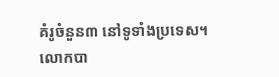គំរូចំនួន៣ នៅទូទាំងប្រទេស។ លោកបា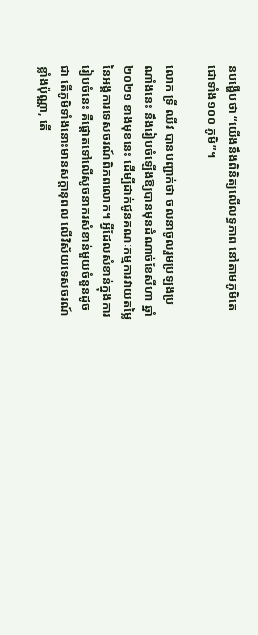នបង្ហើបថា “យើងនឹងពិនិត្យលើលទ្ធភាព នៅតាមភូមិតេជោទាំង១០០ ភូមិ”។

លោក ទ្រី ឈីវ បានបញ្ជាក់ថា ចលនាចូលរួមប្រឡងប្រណាំងនេះ នឹងរៀបចំឡើងឱ្យបានមុនដំណាច់ខែសីហា ឆ្នាំ២០២១ ខាងមុខនេះ ដើម្បីដាក់ជូនគណៈកម្មការវាយតម្លៃនៃអង្គការទេសចរណ៍ពិភពលោក។ អ្វីដែលសំខាន់ក្នុងការរៀបចំនេះ គឺផ្ដោតទៅលើសូចនាករសំខាន់មួយចំនួនដូចជា តើភូមិទាំងនោះមានសក្ដានុពល លើវិស័យទេសចរណ៍ខ្លាំងប៉ុណ្ណា, តើ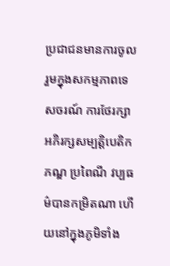ប្រជាជនមានការចូលរួមក្នុងសកម្មភាពទេសចរណ៍ ការថែរក្សាអភិរក្សសម្បត្តិបេតិកភណ្ឌ ប្រពៃណី វប្បធម៌បានកម្រិតណា ហើយនៅក្នុងភូមិទាំង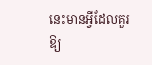នេះមានអ្វីដែលគួរឱ្យ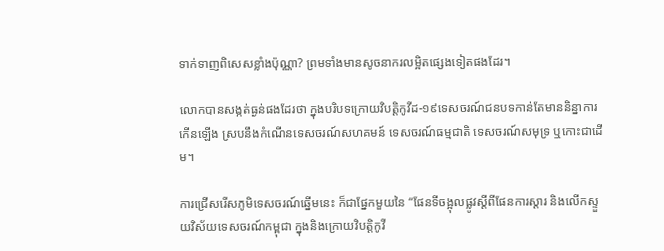ទាក់ទាញពិសេសខ្លាំងប៉ុណ្ណា? ព្រមទាំងមានសូចនាករលម្អិតផ្សេងទៀតផងដែរ។

លោកបានសង្កត់ធ្ងន់ផងដែរថា ក្នុងបរិបទក្រោយវិបត្តិកូវីដ-១៩ទេសចរណ៍ជនបទកាន់តែមាននិន្នាការកើនឡើង ស្របនឹងកំណើនទេសចរណ៍សហគមន៍ ទេសចរណ៍ធម្មជាតិ ទេសចរណ៍សមុទ្រ ឬកោះជាដើម។

ការជ្រើសរើសភូមិទេសចរណ៍ឆ្នើមនេះ ក៏ជាផ្នែកមួយនៃ “ផែនទីចង្អុលផ្លូវស្តីពីផែនការស្តារ និងលើកស្ទួយវិស័យទេសចរណ៍កម្ពុជា ក្នុងនិងក្រោយវិបត្តិកូវី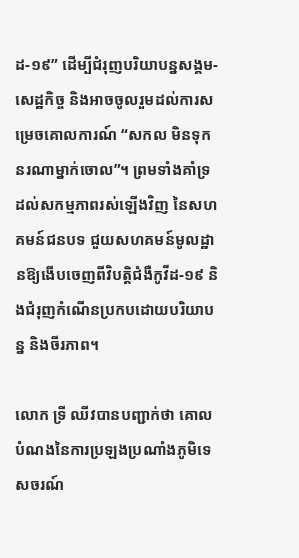ដ-១៩” ដើម្បីជំរុញបរិយាបន្នសង្គម-សេដ្ឋកិច្ច និងអាចចូលរួមដល់ការសម្រេចគោលការណ៍ “សកល មិនទុកនរណាម្នាក់ចោល”។ ព្រមទាំងគាំទ្រដល់សកម្មភាពរស់ឡើងវិញ នៃសហគមន៍ជនបទ ជួយសហគមន៍មូលដ្ឋានឱ្យងើបចេញពីវិបត្តិជំងឺកូវីដ-១៩ និងជំរុញកំណើនប្រកបដោយបរិយាបន្ន និងចីរភាព។

លោក ទ្រី ឈីវបានបញ្ជាក់ថា គោលបំណងនៃការប្រឡងប្រណាំងភូមិទេសចរណ៍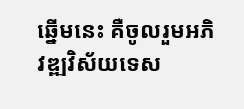ឆ្នើមនេះ គឺចូលរួមអភិវឌ្ឍវិស័យទេស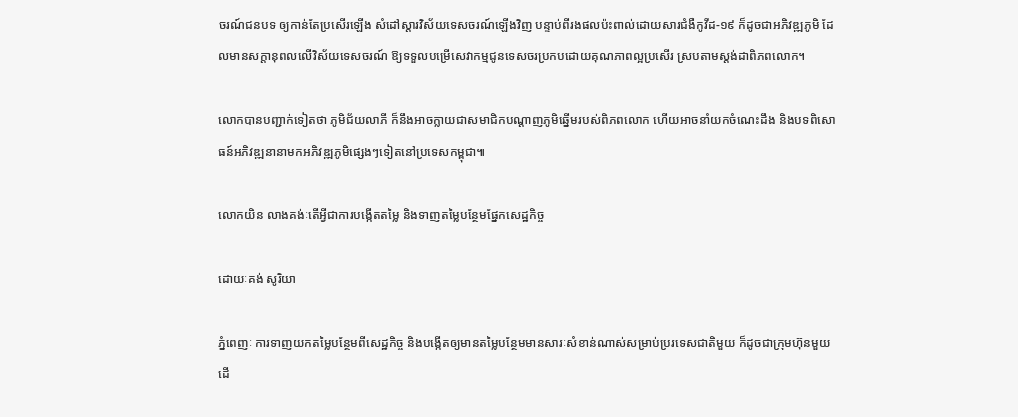ចរណ៍ជនបទ ឲ្យកាន់តែប្រសើរឡើង សំដៅស្ដារវិស័យទេសចរណ៍ឡើងវិញ បន្ទាប់ពីរងផលប៉ះពាល់ដោយសារជំងឺកូវីដ-១៩ ក៏ដូចជាអភិវឌ្ឍភូមិ ដែលមានសក្ដានុពលលើវិស័យទេសចរណ៍ ឱ្យទទួលបម្រើសេវាកម្មជូនទេសចរប្រកបដោយគុណភាពល្អប្រសើរ ស្របតាមស្តង់ដាពិភពលោក។

លោកបានបញ្ជាក់ទៀតថា ភូមិជ័យលាភី ក៏នឹងអាចក្លាយជាសមាជិកបណ្ដាញភូមិឆ្នើមរបស់ពិភពលោក ហើយអាចនាំយកចំណេះដឹង និងបទពិសោធន៍អភិវឌ្ឍនានាមកអភិវឌ្ឍភូមិផ្សេងៗទៀតនៅប្រទេសកម្ពុជា៕

លោកយិន លាងគង់ៈតើអ្វីជាការបង្កើតតម្លៃ និងទាញតម្លៃបន្ថែមផ្នែកសេដ្ឋកិច្ច

ដោយៈគង់ សូរិយា

ភ្នំពេញៈ ការទាញយកតម្លៃបន្ថែមពីសេដ្ឋកិច្ច និងបង្កើតឲ្យមានតម្លៃបន្ថែមមានសារៈសំខាន់ណាស់សម្រាប់ប្ររទេសជាតិមួយ ក៏ដូចជាក្រុមហ៊ុនមួយ ដើ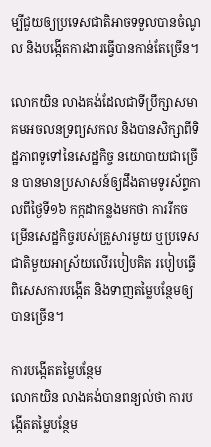ម្បីជួយឲ្យប្រទេសជាតិអាចទទួលបានចំណូល និងបង្កើតការងារធ្វើបានកាន់តែច្រើន។

លោកយិន លាងគង់ដែលជាទីប្រឹក្សាសមាគមអចលនទ្រព្យសកល និងបានសិក្សាពីទិដ្ឋភាពទូទៅនៃសេដ្ឋកិច្ច នយោបាយជាច្រើន បានមានប្រសាសន៍ឲ្យដឹងតាមទូរស័ព្ទកាលពីថ្ងៃទី១៦ កក្កដាកន្លងមកថា ការរីកចម្រើនសេដ្ឋកិច្ចរបស់គ្រួសារមួយ ឬប្រទេសជាតិមួយអាស្រ័យលើរបៀបគិត របៀបធ្វើ ពិសេសការបង្កើត និងទាញតម្លៃបន្ថែមឲ្យបានច្រើន។

ការបង្កើតតម្លៃបន្ថែម
លោកយិន លាងគង់បានពន្យល់ថា ការបង្កើតតម្លៃបន្ថែម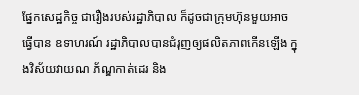ផ្នែកសេដ្ឋកិច្ច ជារឿងរបស់រដ្ឋាភិបាល ក៏ដូចជាក្រុមហ៊ុនមួយអាចធ្វើបាន ឧទាហរណ៍ រដ្ឋាភិបាលបានជំរុញឲ្យផលិតភាពកើនឡើង ក្នុងវិស័យវាយណ ភ័ណ្ឌកាត់ដេរ និង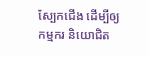ស្បែកជើង ដើម្បីឲ្យកម្មករ និយោជិត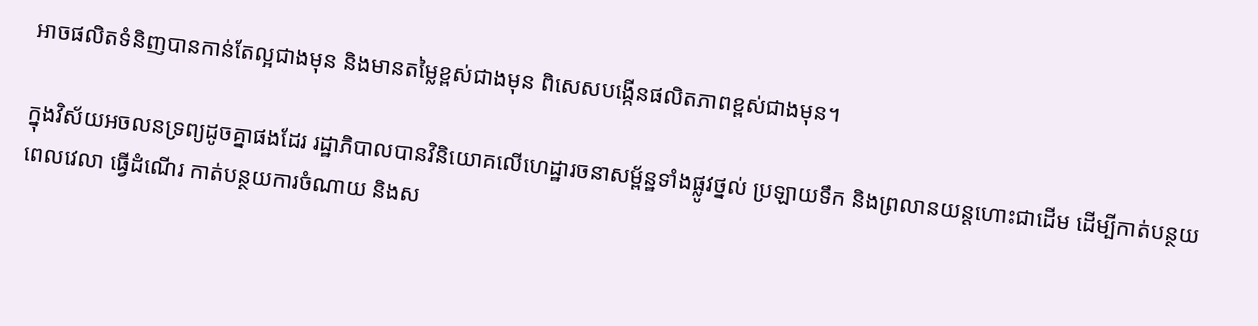អាចផលិតទំនិញបានកាន់តែល្អជាងមុន និងមានតម្លៃខ្ពស់ជាងមុន ពិសេសបង្កើនផលិតភាពខ្ពស់ជាងមុន។

ក្នុងវិស័យអចលនទ្រព្យដូចគ្នាផងដែរ រដ្ឋាភិបាលបានវិនិយោគលើហេដ្ឋារចនាសម្ព័ន្ឋទាំងផ្លូវថ្នល់ ប្រឡាយទឹក និងព្រលានយន្តហោះជាដើម ដើម្បីកាត់បន្ថយពេលវេលា ធ្វើដំណើរ កាត់បន្ថយការចំណាយ និងស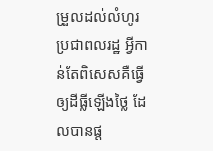ម្រួលដល់លំហូរប្រជាពលរដ្ឋ អ្វីកាន់តែពិសេសគឺធ្វើឲ្យដីធ្លីឡើងថ្លៃ ដែលបានផ្ត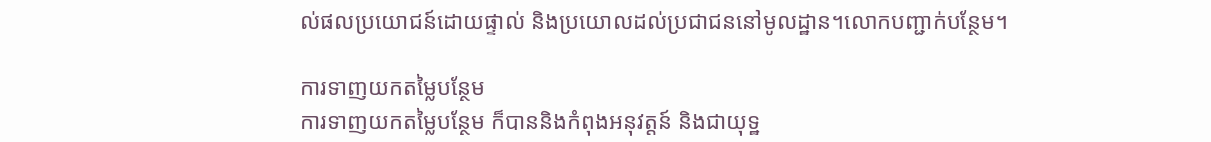ល់ផលប្រយោជន៍ដោយផ្ទាល់ និងប្រយោលដល់ប្រជាជននៅមូលដ្ឋាន។លោកបញ្ជាក់បន្ថែម។

ការទាញយកតម្លៃបន្ថែម
ការទាញយកតម្លៃបន្ថែម ក៏បាននិងកំពុងអនុវត្តន៍ និងជាយុទ្ឋ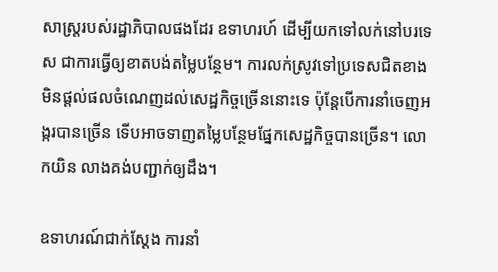សាស្រ្តរបស់រដ្ឋាភិបាលផងដែរ ឧទាហរហ៍ ដើម្បីយកទៅលក់នៅបរទេស ជាការធ្វើឲ្យខាតបង់តម្លៃបន្ថែម។ ការលក់ស្រូវទៅប្រទេសជិតខាង មិនផ្តល់ផលចំណេញដល់សេដ្ឋកិច្ចច្រើននោះទេ ប៉ុន្តែបើការនាំចេញអង្ករបានច្រើន ទើបអាចទាញតម្លៃបន្ថែមផ្នែកសេដ្ឋកិច្ចបានច្រើន។ លោកយិន លាងគង់បញ្ជាក់ឲ្យដឹង។

ឧទាហរណ៍ជាក់ស្តែង ការនាំ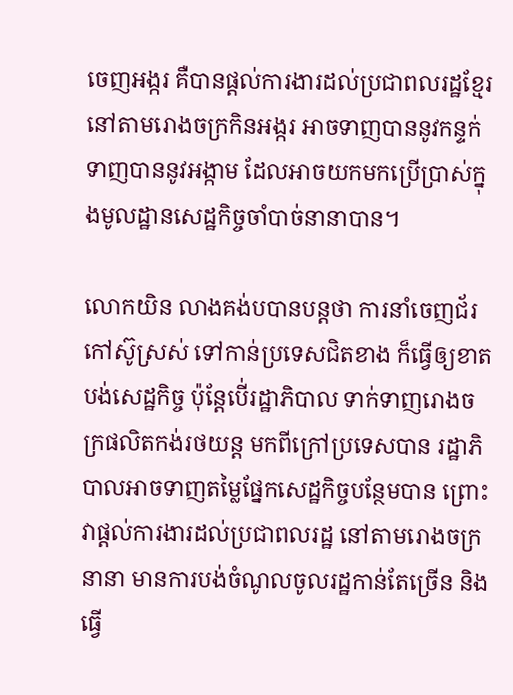ចេញអង្ករ គឺបានផ្តល់ការងារដល់ប្រជាពលរដ្ឋខ្មែរ នៅតាមរោងចក្រកិនអង្ករ អាចទាញបាននូវកន្ទក់ ទាញបាននូវអង្កាម ដែលអាចយកមកប្រើប្រាស់ក្នុងមូលដ្ឋានសេដ្ឋកិច្ចចាំបាច់នានាបាន។

លោកយិន លាងគង់បបានបន្តថា ការនាំចេញជ័រកៅស៊ូស្រស់ ទៅកាន់ប្រទេសជិតខាង ក៏ធ្វើឲ្យខាតបង់សេដ្ឋកិច្ច ប៉ុន្តែបើ់រដ្ឋាភិបាល ទាក់ទាញរោងចក្រផលិតកង់រថយន្ត មកពីក្រៅប្រទេសបាន រដ្ឋាភិបាលអាចទាញតម្លៃផ្នែកសេដ្ឋកិច្ចបន្ថែមបាន ព្រោះវាផ្តល់ការងារដល់ប្រជាពលរដ្ឋ នៅតាមរោងចក្រនានា មានការបង់ចំណូលចូលរដ្ឋកាន់តែច្រើន និងធ្វើ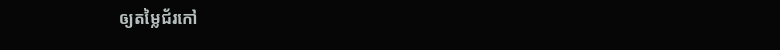ឲ្យតម្លៃជ័រកៅ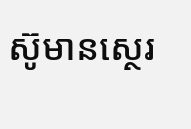ស៊ូមានស្ថេរ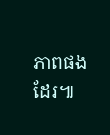ភាពផងដែរ៕